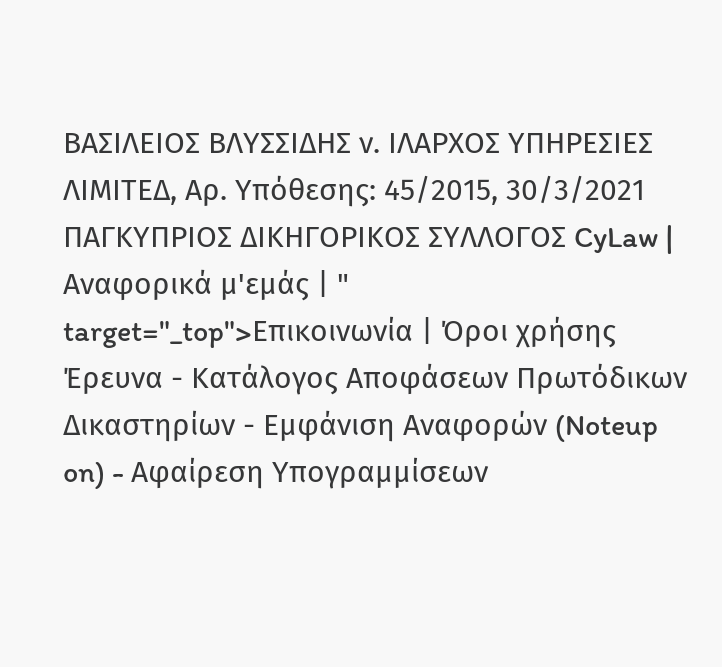ΒΑΣΙΛΕΙΟΣ ΒΛΥΣΣΙΔΗΣ ν. ΙΛΑΡΧΟΣ ΥΠΗΡΕΣΙΕΣ ΛΙΜΙΤΕΔ, Αρ. Υπόθεσης: 45/2015, 30/3/2021 ΠΑΓΚΥΠΡΙΟΣ ΔΙΚΗΓΟΡΙΚΟΣ ΣΥΛΛΟΓΟΣ CyLaw | Αναφορικά μ'εμάς | " target="_top">Επικοινωνία | Όροι χρήσης Έρευνα - Κατάλογος Αποφάσεων Πρωτόδικων Δικαστηρίων - Εμφάνιση Αναφορών (Noteup on) - Αφαίρεση Υπογραμμίσεων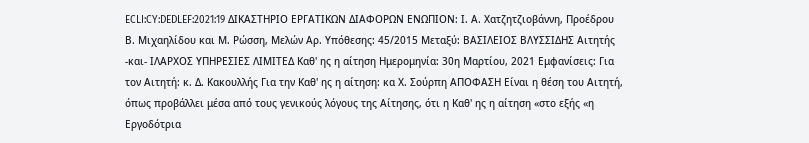ECLI:CY:DEDLEF:2021:19 ΔΙΚΑΣΤΗΡΙΟ ΕΡΓΑΤΙΚΩΝ ΔΙΑΦΟΡΩΝ ΕΝΩΠΙΟΝ: Ι. Α. Χατζητζιοβάννη, Προέδρου Β. Μιχαηλίδου και Μ. Ρώσση, Μελών Αρ. Υπόθεσης: 45/2015 Μεταξύ: ΒΑΣΙΛΕΙΟΣ ΒΛΥΣΣΙΔΗΣ Αιτητής -και- ΙΛΑΡΧΟΣ ΥΠΗΡΕΣΙΕΣ ΛΙΜΙΤΕΔ Καθ' ης η αίτηση Ημερομηνία: 30η Μαρτίου, 2021 Εμφανίσεις: Για τον Αιτητή: κ. Δ. Κακουλλής Για την Καθ' ης η αίτηση: κα Χ. Σούρπη ΑΠΟΦΑΣΗ Είναι η θέση του Αιτητή, όπως προβάλλει μέσα από τους γενικούς λόγους της Αίτησης, ότι η Καθ' ης η αίτηση «στο εξής «η Εργοδότρια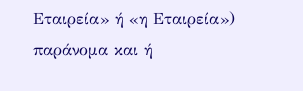Εταιρεία» ή «η Εταιρεία») παράνομα και ή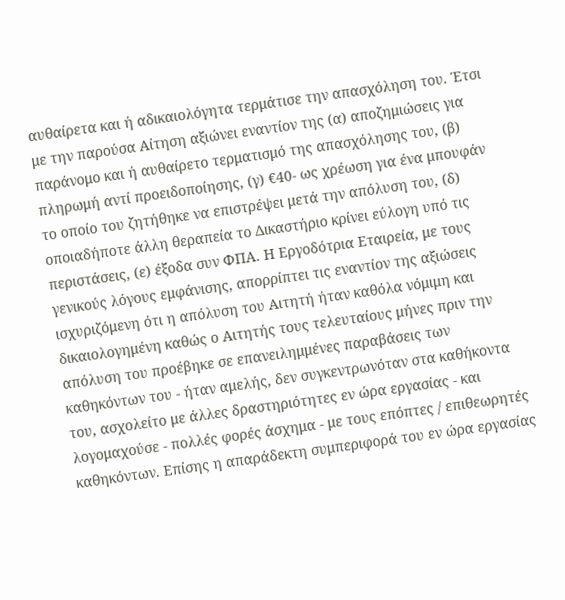αυθαίρετα και ή αδικαιολόγητα τερμάτισε την απασχόληση του. Έτσι με την παρούσα Αίτηση αξιώνει εναντίον της (α) αποζημιώσεις για παράνομο και ή αυθαίρετο τερματισμό της απασχόλησης του, (β) πληρωμή αντί προειδοποίησης, (γ) €40- ως χρέωση για ένα μπουφάν το οποίο του ζητήθηκε να επιστρέψει μετά την απόλυση του, (δ) οποιαδήποτε άλλη θεραπεία το Δικαστήριο κρίνει εύλογη υπό τις περιστάσεις, (ε) έξοδα συν ΦΠΑ. Η Εργοδότρια Εταιρεία, με τους γενικούς λόγους εμφάνισης, απορρίπτει τις εναντίον της αξιώσεις ισχυριζόμενη ότι η απόλυση του Αιτητή ήταν καθόλα νόμιμη και δικαιολογημένη καθώς ο Αιτητής τους τελευταίους μήνες πριν την απόλυση του προέβηκε σε επανειλημμένες παραβάσεις των καθηκόντων του - ήταν αμελής, δεν συγκεντρωνόταν στα καθήκοντα του, ασχολείτο με άλλες δραστηριότητες εν ώρα εργασίας - και λογομαχούσε - πολλές φορές άσχημα - με τους επόπτες / επιθεωρητές καθηκόντων. Επίσης η απαράδεκτη συμπεριφορά του εν ώρα εργασίας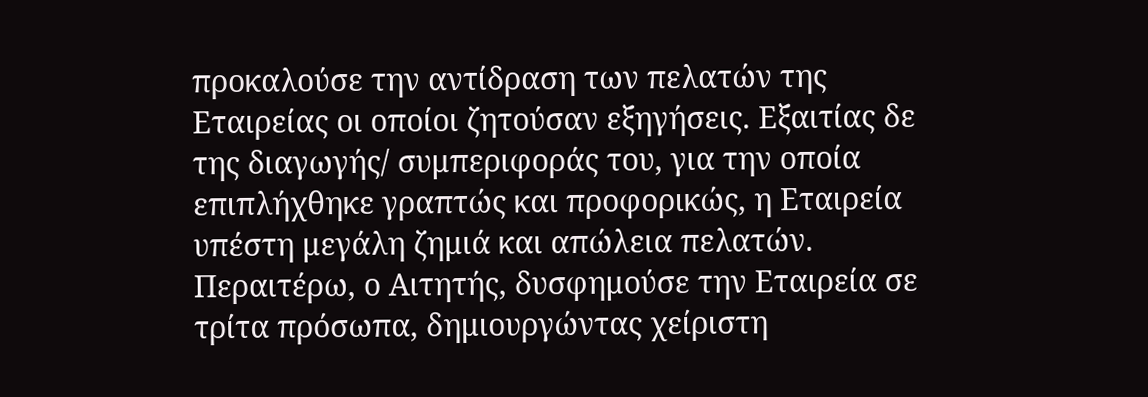προκαλούσε την αντίδραση των πελατών της Εταιρείας οι οποίοι ζητούσαν εξηγήσεις. Εξαιτίας δε της διαγωγής/ συμπεριφοράς του, για την οποία επιπλήχθηκε γραπτώς και προφορικώς, η Εταιρεία υπέστη μεγάλη ζημιά και απώλεια πελατών. Περαιτέρω, ο Αιτητής, δυσφημούσε την Εταιρεία σε τρίτα πρόσωπα, δημιουργώντας χείριστη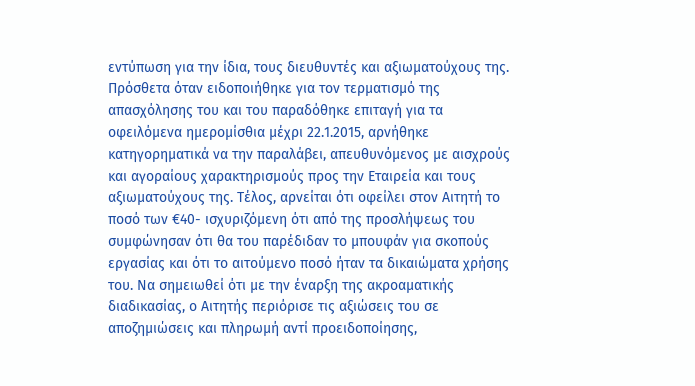εντύπωση για την ίδια, τους διευθυντές και αξιωματούχους της. Πρόσθετα όταν ειδοποιήθηκε για τον τερματισμό της απασχόλησης του και του παραδόθηκε επιταγή για τα οφειλόμενα ημερομίσθια μέχρι 22.1.2015, αρνήθηκε κατηγορηματικά να την παραλάβει, απευθυνόμενος με αισχρούς και αγοραίους χαρακτηρισμούς προς την Εταιρεία και τους αξιωματούχους της. Τέλος, αρνείται ότι οφείλει στον Αιτητή το ποσό των €40- ισχυριζόμενη ότι από της προσλήψεως του συμφώνησαν ότι θα του παρέδιδαν το μπουφάν για σκοπούς εργασίας και ότι το αιτούμενο ποσό ήταν τα δικαιώματα χρήσης του. Να σημειωθεί ότι με την έναρξη της ακροαματικής διαδικασίας, ο Αιτητής περιόρισε τις αξιώσεις του σε αποζημιώσεις και πληρωμή αντί προειδοποίησης,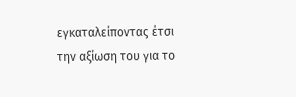εγκαταλείποντας έτσι την αξίωση του για το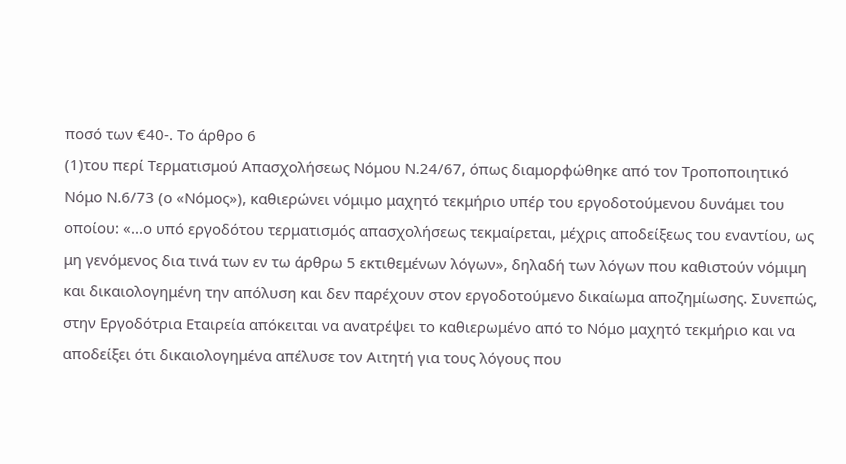ποσό των €40-. Το άρθρο 6
(1)του περί Τερματισμού Απασχολήσεως Νόμου Ν.24/67, όπως διαμορφώθηκε από τον Τροποποιητικό Νόμο Ν.6/73 (ο «Νόμος»), καθιερώνει νόμιμο μαχητό τεκμήριο υπέρ του εργοδοτούμενου δυνάμει του οποίου: «...ο υπό εργοδότου τερματισμός απασχολήσεως τεκμαίρεται, μέχρις αποδείξεως του εναντίου, ως μη γενόμενος δια τινά των εν τω άρθρω 5 εκτιθεμένων λόγων», δηλαδή των λόγων που καθιστούν νόμιμη και δικαιολογημένη την απόλυση και δεν παρέχουν στον εργοδοτούμενο δικαίωμα αποζημίωσης. Συνεπώς, στην Εργοδότρια Εταιρεία απόκειται να ανατρέψει το καθιερωμένο από το Νόμο μαχητό τεκμήριο και να αποδείξει ότι δικαιολογημένα απέλυσε τον Αιτητή για τους λόγους που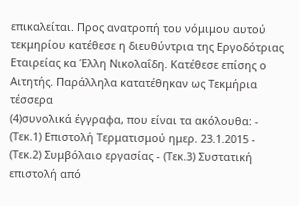επικαλείται. Προς ανατροπή του νόμιμου αυτού τεκμηρίου κατέθεσε η διευθύντρια της Εργοδότριας Εταιρείας κα Έλλη Νικολαΐδη. Κατέθεσε επίσης ο Αιτητής. Παράλληλα κατατέθηκαν ως Τεκμήρια τέσσερα
(4)συνολικά έγγραφα, που είναι τα ακόλουθα: - (Τεκ.1) Επιστολή Τερματισμού ημερ. 23.1.2015 - (Τεκ.2) Συμβόλαιο εργασίας - (Τεκ.3) Συστατική επιστολή από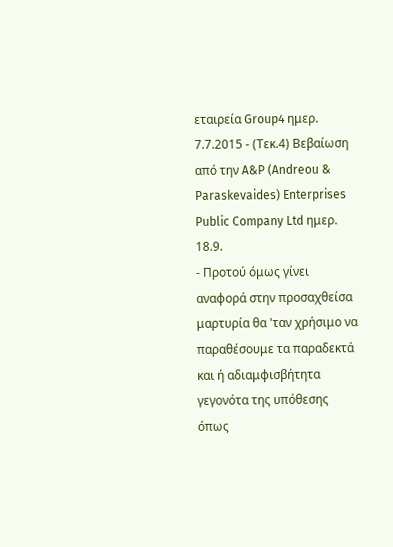εταιρεία Group4 ημερ. 7.7.2015 - (Τεκ.4) Βεβαίωση από την A&P (Andreou & Paraskevaides) Enterprises Public Company Ltd ημερ. 18.9.
- Προτού όμως γίνει αναφορά στην προσαχθείσα μαρτυρία θα 'ταν χρήσιμο να παραθέσουμε τα παραδεκτά και ή αδιαμφισβήτητα γεγονότα της υπόθεσης όπως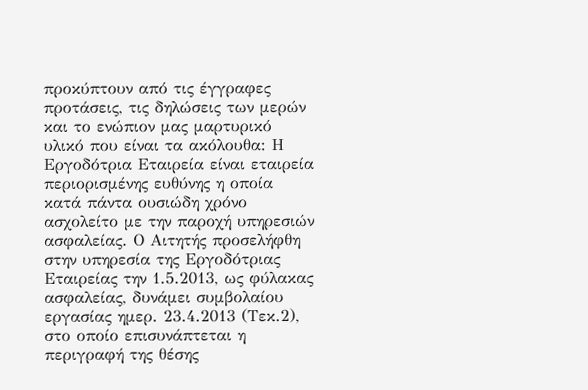προκύπτουν από τις έγγραφες προτάσεις, τις δηλώσεις των μερών και το ενώπιον μας μαρτυρικό υλικό που είναι τα ακόλουθα: Η Εργοδότρια Εταιρεία είναι εταιρεία περιορισμένης ευθύνης η οποία κατά πάντα ουσιώδη χρόνο ασχολείτο με την παροχή υπηρεσιών ασφαλείας. Ο Αιτητής προσελήφθη στην υπηρεσία της Εργοδότριας Εταιρείας την 1.5.2013, ως φύλακας ασφαλείας, δυνάμει συμβολαίου εργασίας ημερ. 23.4.2013 (Τεκ.2), στο οποίο επισυνάπτεται η περιγραφή της θέσης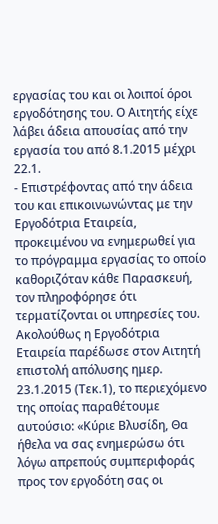εργασίας του και οι λοιποί όροι εργοδότησης του. Ο Αιτητής είχε λάβει άδεια απουσίας από την εργασία του από 8.1.2015 μέχρι 22.1.
- Επιστρέφοντας από την άδεια του και επικοινωνώντας με την Εργοδότρια Εταιρεία, προκειμένου να ενημερωθεί για το πρόγραμμα εργασίας το οποίο καθοριζόταν κάθε Παρασκευή, τον πληροφόρησε ότι τερματίζονται οι υπηρεσίες του. Ακολούθως η Εργοδότρια Εταιρεία παρέδωσε στον Αιτητή επιστολή απόλυσης ημερ. 23.1.2015 (Τεκ.1), το περιεχόμενο της οποίας παραθέτουμε αυτούσιο: «Κύριε Βλυσίδη, Θα ήθελα να σας ενημερώσω ότι λόγω απρεπούς συμπεριφοράς προς τον εργοδότη σας οι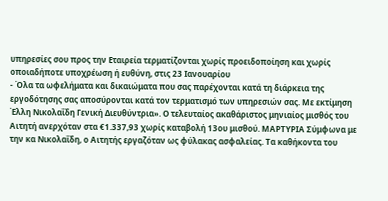υπηρεσίες σου προς την Εταιρεία τερματίζονται χωρίς προειδοποίηση και χωρίς οποιαδήποτε υποχρέωση ή ευθύνη, στις 23 Ιανουαρίου
- Όλα τα ωφελήματα και δικαιώματα που σας παρέχονται κατά τη διάρκεια της εργοδότησης σας αποσύρονται κατά τον τερματισμό των υπηρεσιών σας. Με εκτίμηση Έλλη Νικολαΐδη Γενική Διευθύντρια». Ο τελευταίος ακαθάριστος μηνιαίος μισθός του Αιτητή ανερχόταν στα €1.337,93 χωρίς καταβολή 13ου μισθού. ΜΑΡΤΥΡΙΑ Σύμφωνα με την κα Νικολαΐδη, ο Αιτητής εργαζόταν ως φύλακας ασφαλείας. Τα καθήκοντα του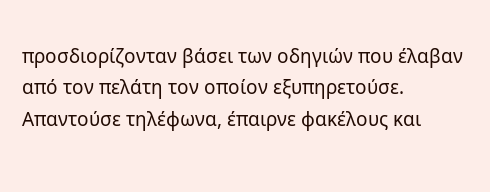προσδιορίζονταν βάσει των οδηγιών που έλαβαν από τον πελάτη τον οποίον εξυπηρετούσε. Απαντούσε τηλέφωνα, έπαιρνε φακέλους και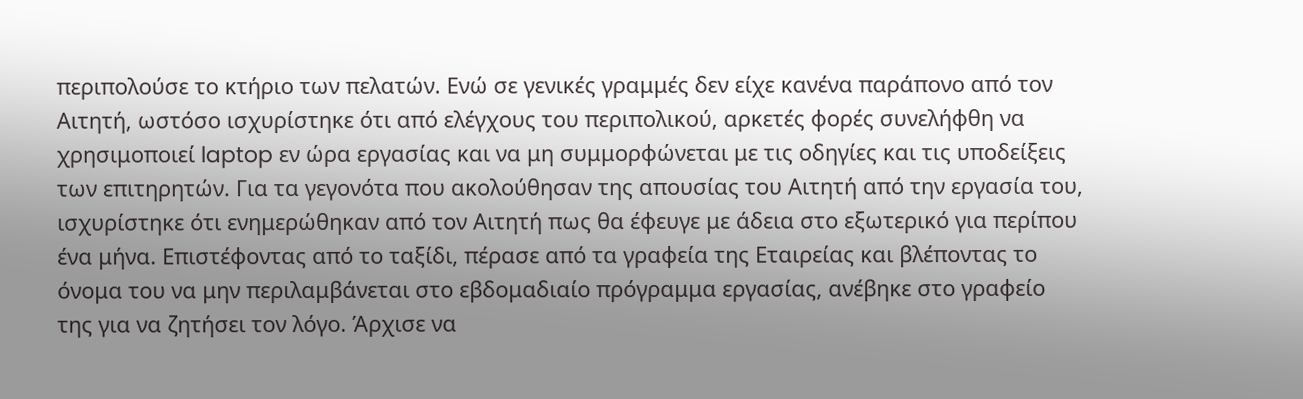περιπολούσε το κτήριο των πελατών. Ενώ σε γενικές γραμμές δεν είχε κανένα παράπονο από τον Αιτητή, ωστόσο ισχυρίστηκε ότι από ελέγχους του περιπολικού, αρκετές φορές συνελήφθη να χρησιμοποιεί laptop εν ώρα εργασίας και να μη συμμορφώνεται με τις οδηγίες και τις υποδείξεις των επιτηρητών. Για τα γεγονότα που ακολούθησαν της απουσίας του Αιτητή από την εργασία του, ισχυρίστηκε ότι ενημερώθηκαν από τον Αιτητή πως θα έφευγε με άδεια στο εξωτερικό για περίπου ένα μήνα. Επιστέφοντας από το ταξίδι, πέρασε από τα γραφεία της Εταιρείας και βλέποντας το όνομα του να μην περιλαμβάνεται στο εβδομαδιαίο πρόγραμμα εργασίας, ανέβηκε στο γραφείο της για να ζητήσει τον λόγο. Άρχισε να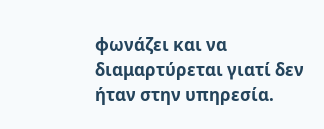φωνάζει και να διαμαρτύρεται γιατί δεν ήταν στην υπηρεσία.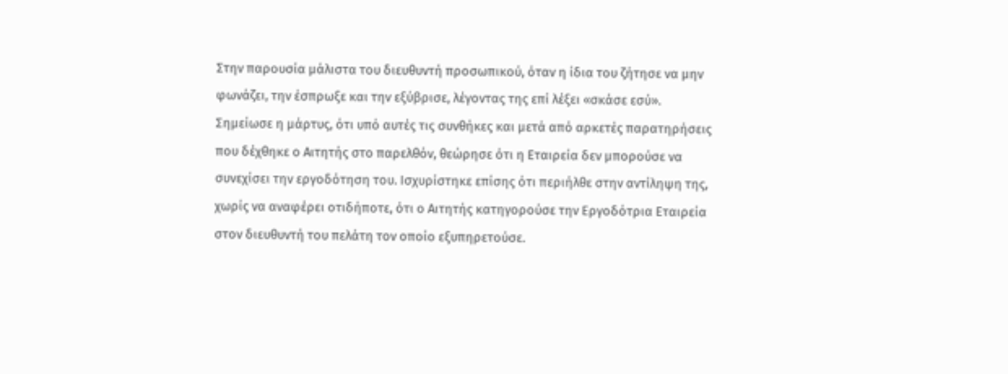Στην παρουσία μάλιστα του διευθυντή προσωπικού, όταν η ίδια του ζήτησε να μην φωνάζει, την έσπρωξε και την εξύβρισε, λέγοντας της επί λέξει «σκάσε εσύ». Σημείωσε η μάρτυς, ότι υπό αυτές τις συνθήκες και μετά από αρκετές παρατηρήσεις που δέχθηκε ο Αιτητής στο παρελθόν, θεώρησε ότι η Εταιρεία δεν μπορούσε να συνεχίσει την εργοδότηση του. Ισχυρίστηκε επίσης ότι περιήλθε στην αντίληψη της, χωρίς να αναφέρει οτιδήποτε, ότι ο Αιτητής κατηγορούσε την Εργοδότρια Εταιρεία στον διευθυντή του πελάτη τον οποίο εξυπηρετούσε.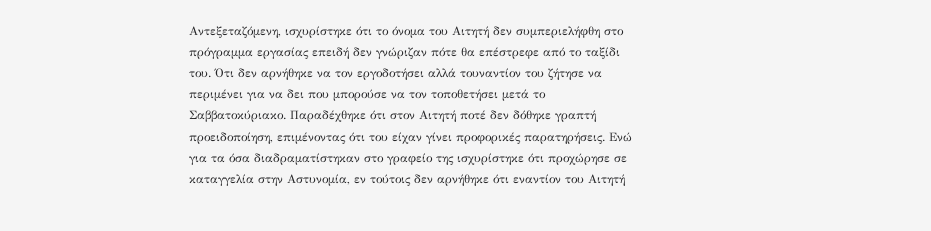Αντεξεταζόμενη, ισχυρίστηκε ότι το όνομα του Αιτητή δεν συμπεριελήφθη στο πρόγραμμα εργασίας επειδή δεν γνώριζαν πότε θα επέστρεφε από το ταξίδι του. Ότι δεν αρνήθηκε να τον εργοδοτήσει αλλά τουναντίον του ζήτησε να περιμένει για να δει που μπορούσε να τον τοποθετήσει μετά το Σαββατοκύριακο. Παραδέχθηκε ότι στον Αιτητή ποτέ δεν δόθηκε γραπτή προειδοποίηση, επιμένοντας ότι του είχαν γίνει προφορικές παρατηρήσεις. Ενώ για τα όσα διαδραματίστηκαν στο γραφείο της ισχυρίστηκε ότι προχώρησε σε καταγγελία στην Αστυνομία, εν τούτοις δεν αρνήθηκε ότι εναντίον του Αιτητή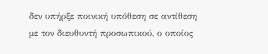δεν υπήρξε ποινική υπόθεση σε αντίθεση με τον διευθυντή προσωπικού, ο οποίος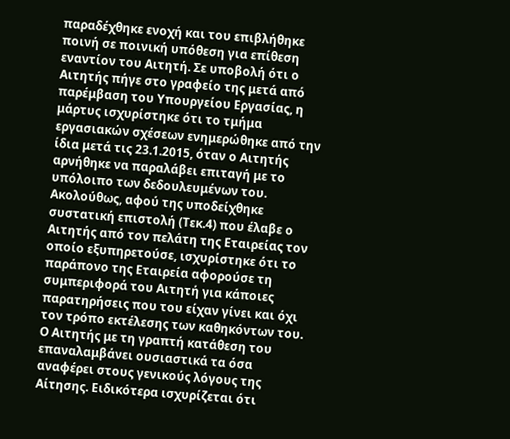παραδέχθηκε ενοχή και του επιβλήθηκε ποινή σε ποινική υπόθεση για επίθεση εναντίον του Αιτητή. Σε υποβολή ότι ο Αιτητής πήγε στο γραφείο της μετά από παρέμβαση του Υπουργείου Εργασίας, η μάρτυς ισχυρίστηκε ότι το τμήμα εργασιακών σχέσεων ενημερώθηκε από την ίδια μετά τις 23.1.2015, όταν ο Αιτητής αρνήθηκε να παραλάβει επιταγή με το υπόλοιπο των δεδουλευμένων του. Ακολούθως, αφού της υποδείχθηκε συστατική επιστολή (Τεκ.4) που έλαβε ο Αιτητής από τον πελάτη της Εταιρείας τον οποίο εξυπηρετούσε, ισχυρίστηκε ότι το παράπονο της Εταιρεία αφορούσε τη συμπεριφορά του Αιτητή για κάποιες παρατηρήσεις που του είχαν γίνει και όχι τον τρόπο εκτέλεσης των καθηκόντων του. Ο Αιτητής με τη γραπτή κατάθεση του επαναλαμβάνει ουσιαστικά τα όσα αναφέρει στους γενικούς λόγους της Αίτησης. Ειδικότερα ισχυρίζεται ότι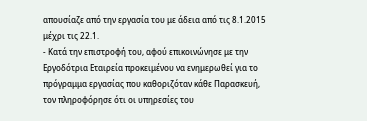απουσίαζε από την εργασία του με άδεια από τις 8.1.2015 μέχρι τις 22.1.
- Κατά την επιστροφή του, αφού επικοινώνησε με την Εργοδότρια Εταιρεία προκειμένου να ενημερωθεί για το πρόγραμμα εργασίας που καθοριζόταν κάθε Παρασκευή, τον πληροφόρησε ότι οι υπηρεσίες του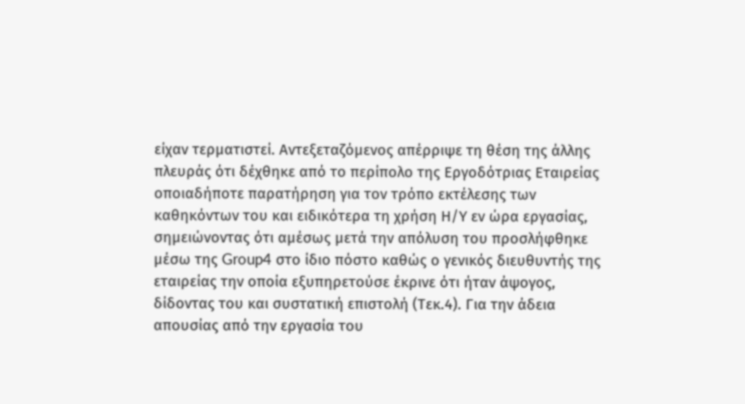είχαν τερματιστεί. Αντεξεταζόμενος απέρριψε τη θέση της άλλης πλευράς ότι δέχθηκε από το περίπολο της Εργοδότριας Εταιρείας οποιαδήποτε παρατήρηση για τον τρόπο εκτέλεσης των καθηκόντων του και ειδικότερα τη χρήση Η/Υ εν ώρα εργασίας, σημειώνοντας ότι αμέσως μετά την απόλυση του προσλήφθηκε μέσω της Group4 στο ίδιο πόστο καθώς ο γενικός διευθυντής της εταιρείας την οποία εξυπηρετούσε έκρινε ότι ήταν άψογος, δίδοντας του και συστατική επιστολή (Τεκ.4). Για την άδεια απουσίας από την εργασία του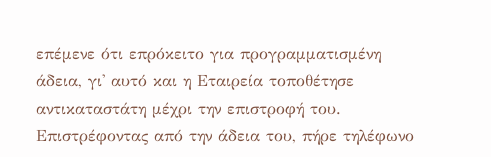επέμενε ότι επρόκειτο για προγραμματισμένη άδεια, γι' αυτό και η Εταιρεία τοποθέτησε αντικαταστάτη μέχρι την επιστροφή του. Επιστρέφοντας από την άδεια του, πήρε τηλέφωνο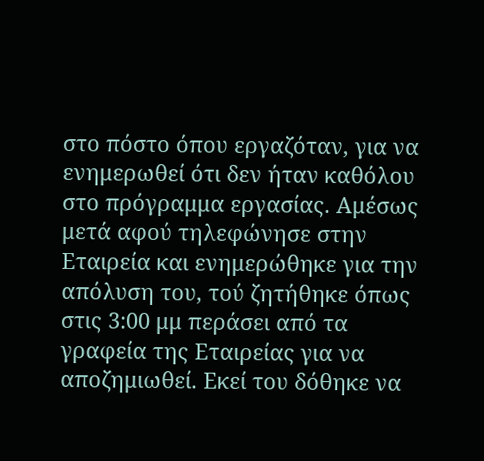στο πόστο όπου εργαζόταν, για να ενημερωθεί ότι δεν ήταν καθόλου στο πρόγραμμα εργασίας. Αμέσως μετά αφού τηλεφώνησε στην Εταιρεία και ενημερώθηκε για την απόλυση του, τού ζητήθηκε όπως στις 3:00 μμ περάσει από τα γραφεία της Εταιρείας για να αποζημιωθεί. Εκεί του δόθηκε να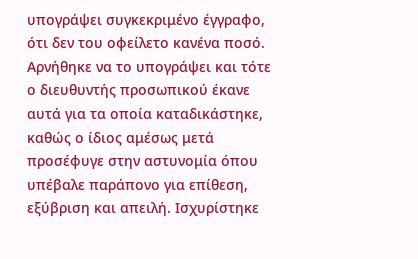υπογράψει συγκεκριμένο έγγραφο, ότι δεν του οφείλετο κανένα ποσό. Αρνήθηκε να το υπογράψει και τότε ο διευθυντής προσωπικού έκανε αυτά για τα οποία καταδικάστηκε, καθώς ο ίδιος αμέσως μετά προσέφυγε στην αστυνομία όπου υπέβαλε παράπονο για επίθεση, εξύβριση και απειλή. Ισχυρίστηκε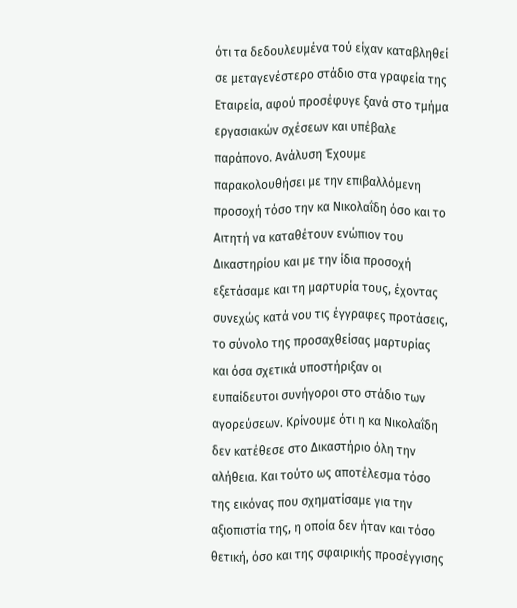ότι τα δεδουλευμένα τού είχαν καταβληθεί σε μεταγενέστερο στάδιο στα γραφεία της Εταιρεία, αφού προσέφυγε ξανά στο τμήμα εργασιακών σχέσεων και υπέβαλε παράπονο. Ανάλυση Έχουμε παρακολουθήσει με την επιβαλλόμενη προσοχή τόσο την κα Νικολαΐδη όσο και το Αιτητή να καταθέτουν ενώπιον του Δικαστηρίου και με την ίδια προσοχή εξετάσαμε και τη μαρτυρία τους, έχοντας συνεχώς κατά νου τις έγγραφες προτάσεις, το σύνολο της προσαχθείσας μαρτυρίας και όσα σχετικά υποστήριξαν οι ευπαίδευτοι συνήγοροι στο στάδιο των αγορεύσεων. Κρίνουμε ότι η κα Νικολαΐδη δεν κατέθεσε στο Δικαστήριο όλη την αλήθεια. Και τούτο ως αποτέλεσμα τόσο της εικόνας που σχηματίσαμε για την αξιοπιστία της, η οποία δεν ήταν και τόσο θετική, όσο και της σφαιρικής προσέγγισης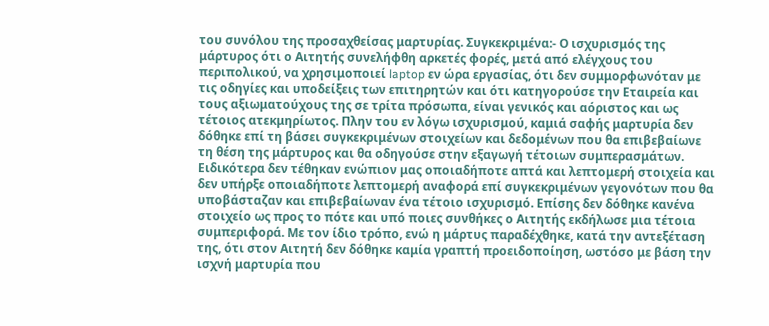του συνόλου της προσαχθείσας μαρτυρίας. Συγκεκριμένα:- Ο ισχυρισμός της μάρτυρος ότι ο Αιτητής συνελήφθη αρκετές φορές, μετά από ελέγχους του περιπολικού, να χρησιμοποιεί laptop εν ώρα εργασίας, ότι δεν συμμορφωνόταν με τις οδηγίες και υποδείξεις των επιτηρητών και ότι κατηγορούσε την Εταιρεία και τους αξιωματούχους της σε τρίτα πρόσωπα, είναι γενικός και αόριστος και ως τέτοιος ατεκμηρίωτος. Πλην του εν λόγω ισχυρισμού, καμιά σαφής μαρτυρία δεν δόθηκε επί τη βάσει συγκεκριμένων στοιχείων και δεδομένων που θα επιβεβαίωνε τη θέση της μάρτυρος και θα οδηγούσε στην εξαγωγή τέτοιων συμπερασμάτων. Ειδικότερα δεν τέθηκαν ενώπιον μας οποιαδήποτε απτά και λεπτομερή στοιχεία και δεν υπήρξε οποιαδήποτε λεπτομερή αναφορά επί συγκεκριμένων γεγονότων που θα υποβάσταζαν και επιβεβαίωναν ένα τέτοιο ισχυρισμό. Επίσης δεν δόθηκε κανένα στοιχείο ως προς το πότε και υπό ποιες συνθήκες ο Αιτητής εκδήλωσε μια τέτοια συμπεριφορά. Με τον ίδιο τρόπο, ενώ η μάρτυς παραδέχθηκε, κατά την αντεξέταση της, ότι στον Αιτητή δεν δόθηκε καμία γραπτή προειδοποίηση, ωστόσο με βάση την ισχνή μαρτυρία που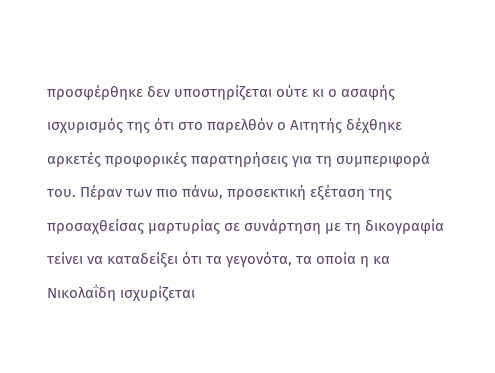προσφέρθηκε δεν υποστηρίζεται ούτε κι ο ασαφής ισχυρισμός της ότι στο παρελθόν ο Αιτητής δέχθηκε αρκετές προφορικές παρατηρήσεις για τη συμπεριφορά του. Πέραν των πιο πάνω, προσεκτική εξέταση της προσαχθείσας μαρτυρίας σε συνάρτηση με τη δικογραφία τείνει να καταδείξει ότι τα γεγονότα, τα οποία η κα Νικολαΐδη ισχυρίζεται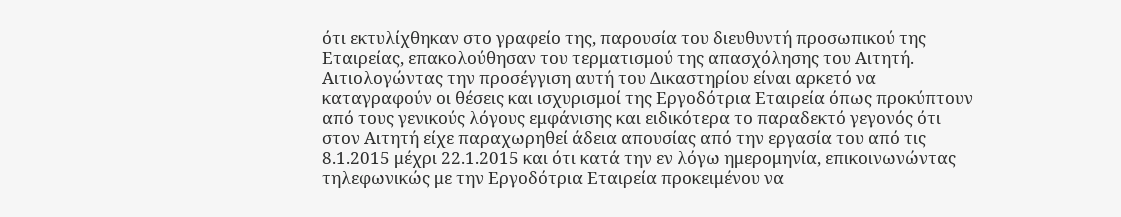ότι εκτυλίχθηκαν στο γραφείο της, παρουσία του διευθυντή προσωπικού της Εταιρείας, επακολούθησαν του τερματισμού της απασχόλησης του Αιτητή. Αιτιολογώντας την προσέγγιση αυτή του Δικαστηρίου είναι αρκετό να καταγραφούν οι θέσεις και ισχυρισμοί της Εργοδότρια Εταιρεία όπως προκύπτουν από τους γενικούς λόγους εμφάνισης και ειδικότερα το παραδεκτό γεγονός ότι στον Αιτητή είχε παραχωρηθεί άδεια απουσίας από την εργασία του από τις 8.1.2015 μέχρι 22.1.2015 και ότι κατά την εν λόγω ημερομηνία, επικοινωνώντας τηλεφωνικώς με την Εργοδότρια Εταιρεία προκειμένου να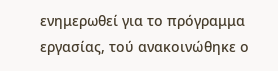ενημερωθεί για το πρόγραμμα εργασίας, τού ανακοινώθηκε ο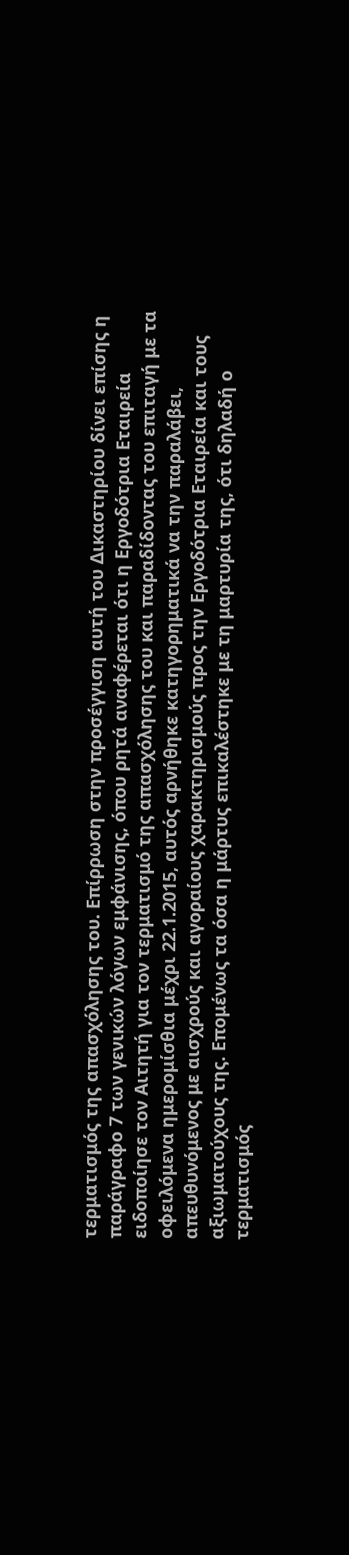τερματισμός της απασχόλησης του. Επίρρωση στην προσέγγιση αυτή του Δικαστηρίου δίνει επίσης η παράγραφο 7 των γενικών λόγων εμφάνισης, όπου ρητά αναφέρεται ότι η Εργοδότρια Εταιρεία ειδοποίησε τον Αιτητή για τον τερματισμό της απασχόλησης του και παραδίδοντας του επιταγή με τα οφειλόμενα ημερομίσθια μέχρι 22.1.2015, αυτός αρνήθηκε κατηγορηματικά να την παραλάβει, απευθυνόμενος με αισχρούς και αγοραίους χαρακτηρισμούς προς την Εργοδότρια Εταιρεία και τους αξιωματούχους της. Επομένως τα όσα η μάρτυς επικαλέστηκε με τη μαρτυρία της, ότι δηλαδή ο τερματισμός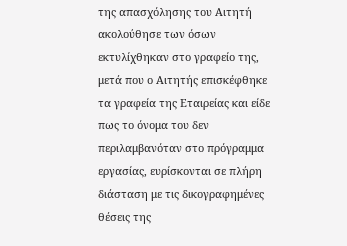της απασχόλησης του Αιτητή ακολούθησε των όσων εκτυλίχθηκαν στο γραφείο της, μετά που ο Αιτητής επισκέφθηκε τα γραφεία της Εταιρείας και είδε πως το όνομα του δεν περιλαμβανόταν στο πρόγραμμα εργασίας, ευρίσκονται σε πλήρη διάσταση με τις δικογραφημένες θέσεις της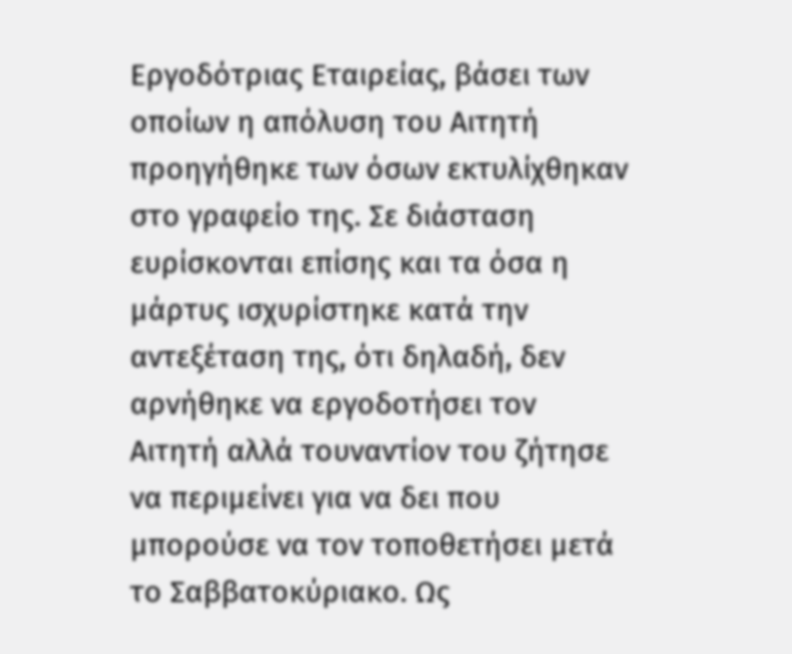Εργοδότριας Εταιρείας, βάσει των οποίων η απόλυση του Αιτητή προηγήθηκε των όσων εκτυλίχθηκαν στο γραφείο της. Σε διάσταση ευρίσκονται επίσης και τα όσα η μάρτυς ισχυρίστηκε κατά την αντεξέταση της, ότι δηλαδή, δεν αρνήθηκε να εργοδοτήσει τον Αιτητή αλλά τουναντίον του ζήτησε να περιμείνει για να δει που μπορούσε να τον τοποθετήσει μετά το Σαββατοκύριακο. Ως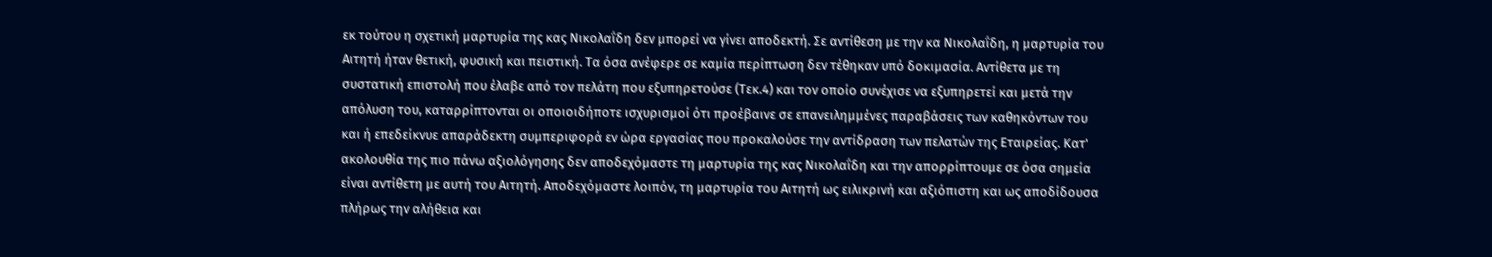εκ τούτου η σχετική μαρτυρία της κας Νικολαΐδη δεν μπορεί να γίνει αποδεκτή. Σε αντίθεση με την κα Νικολαΐδη, η μαρτυρία του Αιτητή ήταν θετική, φυσική και πειστική. Τα όσα ανέφερε σε καμία περίπτωση δεν τέθηκαν υπό δοκιμασία. Αντίθετα με τη συστατική επιστολή που έλαβε από τον πελάτη που εξυπηρετούσε (Τεκ.4) και τον οποίο συνέχισε να εξυπηρετεί και μετά την απόλυση του, καταρρίπτονται οι οποιοιδήποτε ισχυρισμοί ότι προέβαινε σε επανειλημμένες παραβάσεις των καθηκόντων του και ή επεδείκνυε απαράδεκτη συμπεριφορά εν ώρα εργασίας που προκαλούσε την αντίδραση των πελατών της Εταιρείας. Κατ' ακολουθία της πιο πάνω αξιολόγησης δεν αποδεχόμαστε τη μαρτυρία της κας Νικολαΐδη και την απορρίπτουμε σε όσα σημεία είναι αντίθετη με αυτή του Αιτητή. Αποδεχόμαστε λοιπόν, τη μαρτυρία του Αιτητή ως ειλικρινή και αξιόπιστη και ως αποδίδουσα πλήρως την αλήθεια και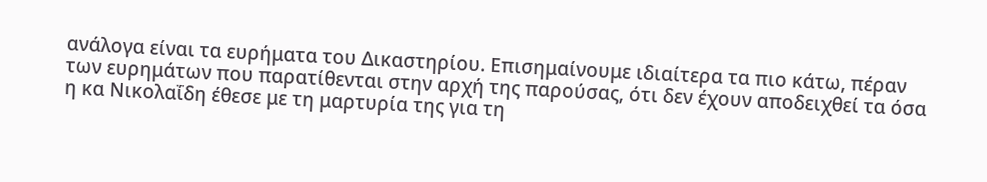ανάλογα είναι τα ευρήματα του Δικαστηρίου. Επισημαίνουμε ιδιαίτερα τα πιο κάτω, πέραν των ευρημάτων που παρατίθενται στην αρχή της παρούσας, ότι δεν έχουν αποδειχθεί τα όσα η κα Νικολαΐδη έθεσε με τη μαρτυρία της για τη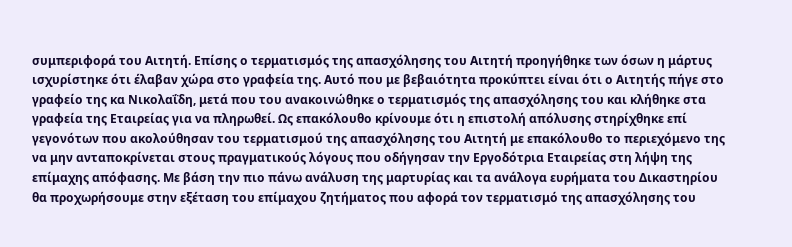συμπεριφορά του Αιτητή. Επίσης ο τερματισμός της απασχόλησης του Αιτητή προηγήθηκε των όσων η μάρτυς ισχυρίστηκε ότι έλαβαν χώρα στο γραφεία της. Αυτό που με βεβαιότητα προκύπτει είναι ότι ο Αιτητής πήγε στο γραφείο της κα Νικολαΐδη, μετά που του ανακοινώθηκε ο τερματισμός της απασχόλησης του και κλήθηκε στα γραφεία της Εταιρείας για να πληρωθεί. Ως επακόλουθο κρίνουμε ότι η επιστολή απόλυσης στηρίχθηκε επί γεγονότων που ακολούθησαν του τερματισμού της απασχόλησης του Αιτητή με επακόλουθο το περιεχόμενο της να μην ανταποκρίνεται στους πραγματικούς λόγους που οδήγησαν την Εργοδότρια Εταιρείας στη λήψη της επίμαχης απόφασης. Με βάση την πιο πάνω ανάλυση της μαρτυρίας και τα ανάλογα ευρήματα του Δικαστηρίου θα προχωρήσουμε στην εξέταση του επίμαχου ζητήματος που αφορά τον τερματισμό της απασχόλησης του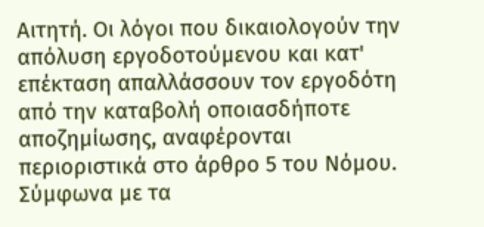Αιτητή. Οι λόγοι που δικαιολογούν την απόλυση εργοδοτούμενου και κατ' επέκταση απαλλάσσουν τον εργοδότη από την καταβολή οποιασδήποτε αποζημίωσης, αναφέρονται περιοριστικά στο άρθρο 5 του Νόμου. Σύμφωνα με τα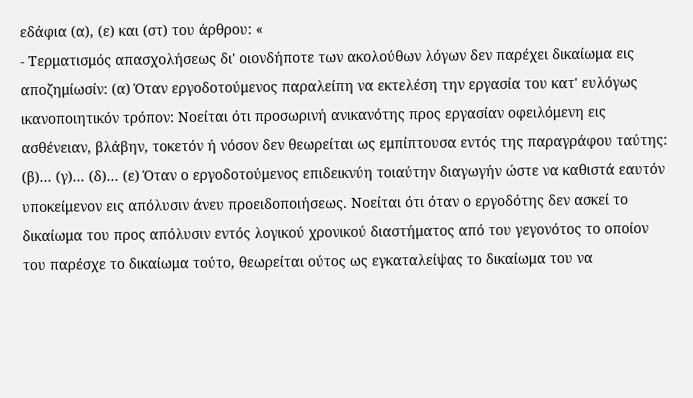εδάφια (α), (ε) και (στ) του άρθρου: «
- Τερματισμός απασχολήσεως δι' οιονδήποτε των ακολούθων λόγων δεν παρέχει δικαίωμα εις αποζημίωσίν: (α) Όταν εργοδοτούμενος παραλείπη να εκτελέση την εργασία του κατ' ευλόγως ικανοποιητικόν τρόπον: Νοείται ότι προσωρινή ανικανότης προς εργασίαν οφειλόμενη εις ασθένειαν, βλάβην, τοκετόν ή νόσον δεν θεωρείται ως εμπίπτουσα εντός της παραγράφου ταύτης: (β)... (γ)... (δ)... (ε) Όταν ο εργοδοτούμενος επιδεικνύη τοιαύτην διαγωγήν ώστε να καθιστά εαυτόν υποκείμενον εις απόλυσιν άνευ προειδοποιήσεως. Νοείται ότι όταν ο εργοδότης δεν ασκεί το δικαίωμα του προς απόλυσιν εντός λογικού χρονικού διαστήματος από του γεγονότος το οποίον του παρέσχε το δικαίωμα τούτο, θεωρείται ούτος ως εγκαταλείψας το δικαίωμα του να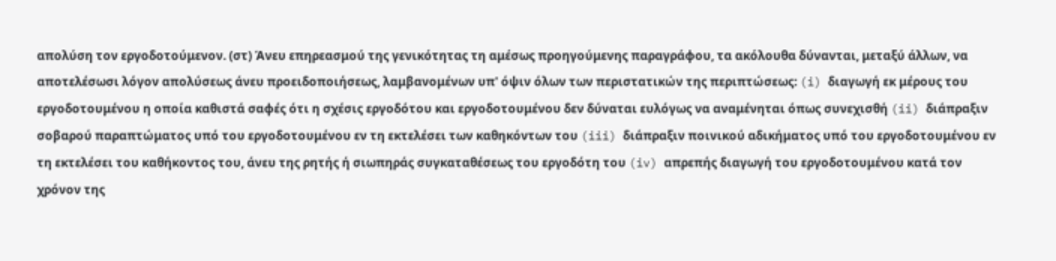απολύση τον εργοδοτούμενον. (στ) Άνευ επηρεασμού της γενικότητας τη αμέσως προηγούμενης παραγράφου, τα ακόλουθα δύνανται, μεταξύ άλλων, να αποτελέσωσι λόγον απολύσεως άνευ προειδοποιήσεως, λαμβανομένων υπ' όψιν όλων των περιστατικών της περιπτώσεως: (i) διαγωγή εκ μέρους του εργοδοτουμένου η οποία καθιστά σαφές ότι η σχέσις εργοδότου και εργοδοτουμένου δεν δύναται ευλόγως να αναμένηται όπως συνεχισθή (ii) διάπραξιν σοβαρού παραπτώματος υπό του εργοδοτουμένου εν τη εκτελέσει των καθηκόντων του (iii) διάπραξιν ποινικού αδικήματος υπό του εργοδοτουμένου εν τη εκτελέσει του καθήκοντος του, άνευ της ρητής ή σιωπηράς συγκαταθέσεως του εργοδότη του (iv) απρεπής διαγωγή του εργοδοτουμένου κατά τον χρόνον της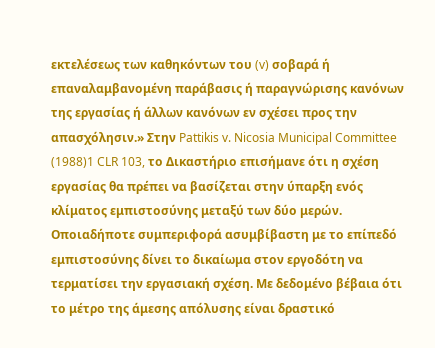εκτελέσεως των καθηκόντων του (v) σοβαρά ή επαναλαμβανομένη παράβασις ή παραγνώρισης κανόνων της εργασίας ή άλλων κανόνων εν σχέσει προς την απασχόλησιν.» Στην Pattikis v. Nicosia Municipal Committee
(1988)1 CLR 103, το Δικαστήριο επισήμανε ότι η σχέση εργασίας θα πρέπει να βασίζεται στην ύπαρξη ενός κλίματος εμπιστοσύνης μεταξύ των δύο μερών. Οποιαδήποτε συμπεριφορά ασυμβίβαστη με το επίπεδό εμπιστοσύνης δίνει το δικαίωμα στον εργοδότη να τερματίσει την εργασιακή σχέση. Με δεδομένο βέβαια ότι το μέτρο της άμεσης απόλυσης είναι δραστικό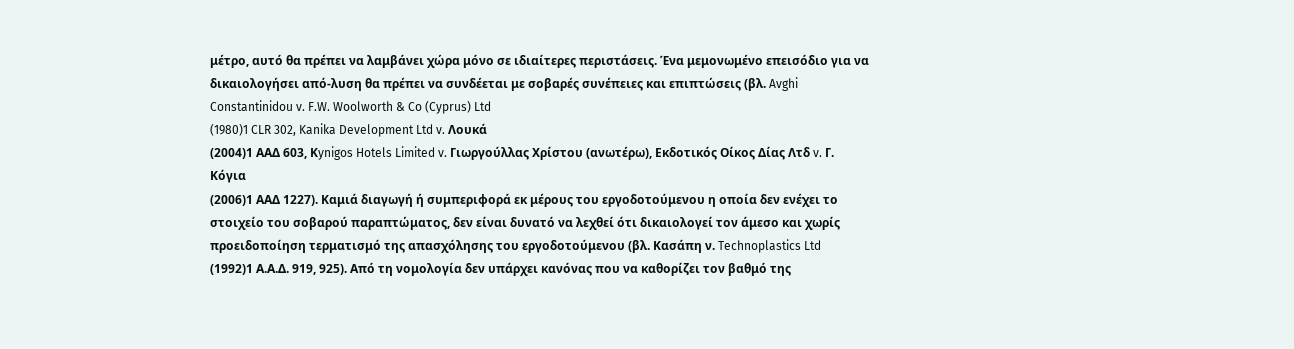μέτρο, αυτό θα πρέπει να λαμβάνει χώρα μόνο σε ιδιαίτερες περιστάσεις. Ένα μεμονωμένο επεισόδιο για να δικαιολογήσει από-λυση θα πρέπει να συνδέεται με σοβαρές συνέπειες και επιπτώσεις (βλ. Avghi Constantinidou v. F.W. Woolworth & Co (Cyprus) Ltd
(1980)1 CLR 302, Kanika Development Ltd v. Λουκά
(2004)1 ΑΑΔ 603, Κynigos Hotels Limited v. Γιωργούλλας Χρίστου (ανωτέρω), Εκδοτικός Οίκος Δίας Λτδ v. Γ. Κόγια
(2006)1 ΑΑΔ 1227). Καμιά διαγωγή ή συμπεριφορά εκ μέρους του εργοδοτούμενου η οποία δεν ενέχει το στοιχείο του σοβαρού παραπτώματος, δεν είναι δυνατό να λεχθεί ότι δικαιολογεί τον άμεσο και χωρίς προειδοποίηση τερματισμό της απασχόλησης του εργοδοτούμενου (βλ. Κασάπη ν. Technoplastics Ltd
(1992)1 Α.Α.Δ. 919, 925). Από τη νομολογία δεν υπάρχει κανόνας που να καθορίζει τον βαθμό της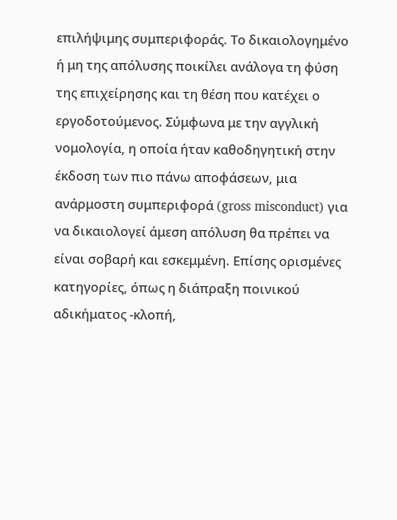επιλήψιμης συμπεριφοράς. Το δικαιολογημένο ή μη της απόλυσης ποικίλει ανάλογα τη φύση της επιχείρησης και τη θέση που κατέχει ο εργοδοτούμενος. Σύμφωνα με την αγγλική νομολογία, η οποία ήταν καθοδηγητική στην έκδοση των πιο πάνω αποφάσεων, μια ανάρμοστη συμπεριφορά (gross misconduct) για να δικαιολογεί άμεση απόλυση θα πρέπει να είναι σοβαρή και εσκεμμένη. Επίσης ορισμένες κατηγορίες, όπως η διάπραξη ποινικού αδικήματος -κλοπή,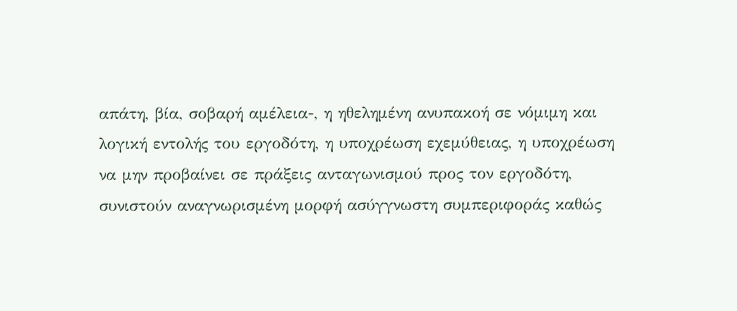απάτη, βία, σοβαρή αμέλεια-, η ηθελημένη ανυπακοή σε νόμιμη και λογική εντολής του εργοδότη, η υποχρέωση εχεμύθειας, η υποχρέωση να μην προβαίνει σε πράξεις ανταγωνισμού προς τον εργοδότη, συνιστούν αναγνωρισμένη μορφή ασύγγνωστη συμπεριφοράς καθώς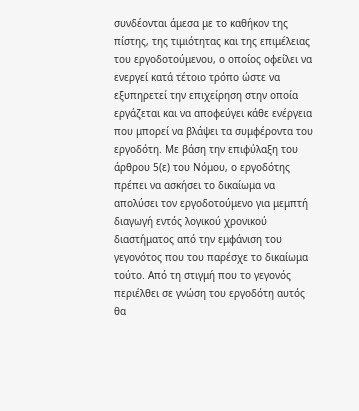συνδέονται άμεσα με το καθήκον της πίστης, της τιμιότητας και της επιμέλειας του εργοδοτούμενου, ο οποίος οφείλει να ενεργεί κατά τέτοιο τρόπο ώστε να εξυπηρετεί την επιχείρηση στην οποία εργάζεται και να αποφεύγει κάθε ενέργεια που μπορεί να βλάψει τα συμφέροντα του εργοδότη. Με βάση την επιφύλαξη του άρθρου 5(ε) του Νόμου, ο εργοδότης πρέπει να ασκήσει το δικαίωμα να απολύσει τον εργοδοτούμενο για μεμπτή διαγωγή εντός λογικού χρονικού διαστήματος από την εμφάνιση του γεγονότος που του παρέσχε το δικαίωμα τούτο. Από τη στιγμή που το γεγονός περιέλθει σε γνώση του εργοδότη αυτός θα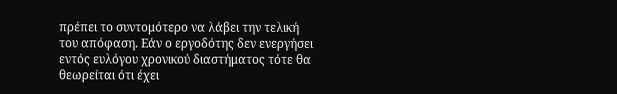πρέπει το συντομότερο να λάβει την τελική του απόφαση. Εάν ο εργοδότης δεν ενεργήσει εντός ευλόγου χρονικού διαστήματος τότε θα θεωρείται ότι έχει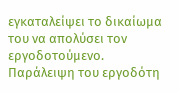εγκαταλείψει το δικαίωμα του να απολύσει τον εργοδοτούμενο. Παράλειψη του εργοδότη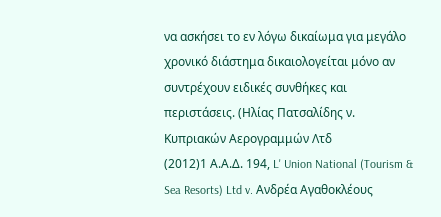να ασκήσει το εν λόγω δικαίωμα για μεγάλο χρονικό διάστημα δικαιολογείται μόνο αν συντρέχουν ειδικές συνθήκες και περιστάσεις. (Ηλίας Πατσαλίδης ν. Κυπριακών Αερογραμμών Λτδ
(2012)1 Α.Α.Δ. 194, L' Union National (Tourism & Sea Resorts) Ltd v. Ανδρέα Αγαθοκλέους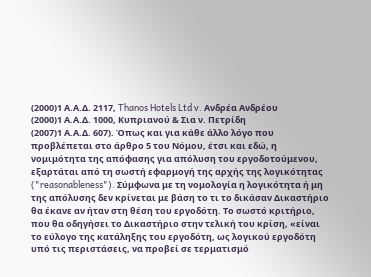(2000)1 Α.Α.Δ. 2117, Thanos Hotels Ltd v. Ανδρέα Ανδρέου
(2000)1 Α.Α.Δ. 1000, Κυπριανού & Σια ν. Πετρίδη
(2007)1 Α.Α.Δ. 607). Όπως και για κάθε άλλο λόγο που προβλέπεται στο άρθρο 5 του Νόμου, έτσι και εδώ, η νομιμότητα της απόφασης για απόλυση του εργοδοτούμενου, εξαρτάται από τη σωστή εφαρμογή της αρχής της λογικότητας ("reasonableness"). Σύμφωνα με τη νομολογία η λογικότητα ή μη της απόλυσης δεν κρίνεται με βάση το τι το δικάσαν Δικαστήριο θα έκανε αν ήταν στη θέση του εργοδότη. Το σωστό κριτήριο, που θα οδηγήσει το Δικαστήριο στην τελική του κρίση, «είναι το εύλογο της κατάληξης του εργοδότη, ως λογικού εργοδότη υπό τις περιστάσεις, να προβεί σε τερματισμό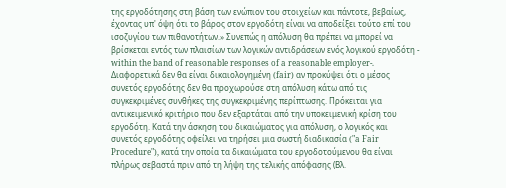της εργοδότησης στη βάση των ενώπιον του στοιχείων και πάντοτε, βεβαίως, έχοντας υπ' όψη ότι το βάρος στον εργοδότη είναι να αποδείξει τούτο επί του ισοζυγίου των πιθανοτήτων.» Συνεπώς η απόλυση θα πρέπει να μπορεί να βρίσκεται εντός των πλαισίων των λογικών αντιδράσεων ενός λογικού εργοδότη - within the band of reasonable responses of a reasonable employer-. Διαφορετικά δεν θα είναι δικαιολογημένη (fair) αν προκύψει ότι ο μέσος συνετός εργοδότης δεν θα προχωρούσε στη απόλυση κάτω από τις συγκεκριμένες συνθήκες της συγκεκριμένης περίπτωσης. Πρόκειται για αντικειμενικό κριτήριο που δεν εξαρτάται από την υποκειμενική κρίση του εργοδότη. Κατά την άσκηση του δικαιώματος για απόλυση, ο λογικός και συνετός εργοδότης οφείλει να τηρήσει μια σωστή διαδικασία ("a Fair Procedure"), κατά την οποία τα δικαιώματα του εργοδοτούμενου θα είναι πλήρως σεβαστά πριν από τη λήψη της τελικής απόφασης (Βλ.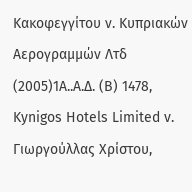Κακοφεγγίτου ν. Κυπριακών Αερογραμμών Λτδ
(2005)1Α..Α.Δ. (Β) 1478, Κynigos Hotels Limited v. Γιωργούλλας Χρίστου,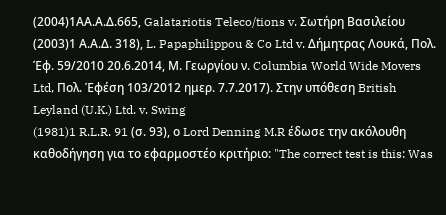(2004)1ΑΑ.Α.Δ.665, Galatariotis Teleco/tions v. Σωτήρη Βασιλείου
(2003)1 Α.Α.Δ. 318), L. Papaphilippou & Co Ltd v. Δήμητρας Λουκά, Πολ. Έφ. 59/2010 20.6.2014, Μ. Γεωργίου ν. Columbia World Wide Movers Ltd, Πολ. Έφέση 103/2012 ημερ. 7.7.2017). Στην υπόθεση British Leyland (U.K.) Ltd. v. Swing
(1981)1 R.L.R. 91 (σ. 93), ο Lord Denning M.R έδωσε την ακόλουθη καθοδήγηση για το εφαρμοστέο κριτήριο: "The correct test is this: Was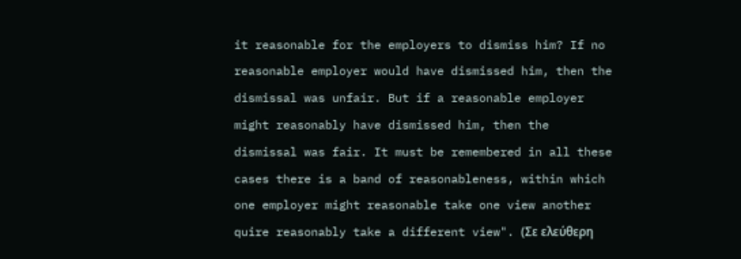it reasonable for the employers to dismiss him? If no reasonable employer would have dismissed him, then the dismissal was unfair. But if a reasonable employer might reasonably have dismissed him, then the dismissal was fair. It must be remembered in all these cases there is a band of reasonableness, within which one employer might reasonable take one view another quire reasonably take a different view". (Σε ελεύθερη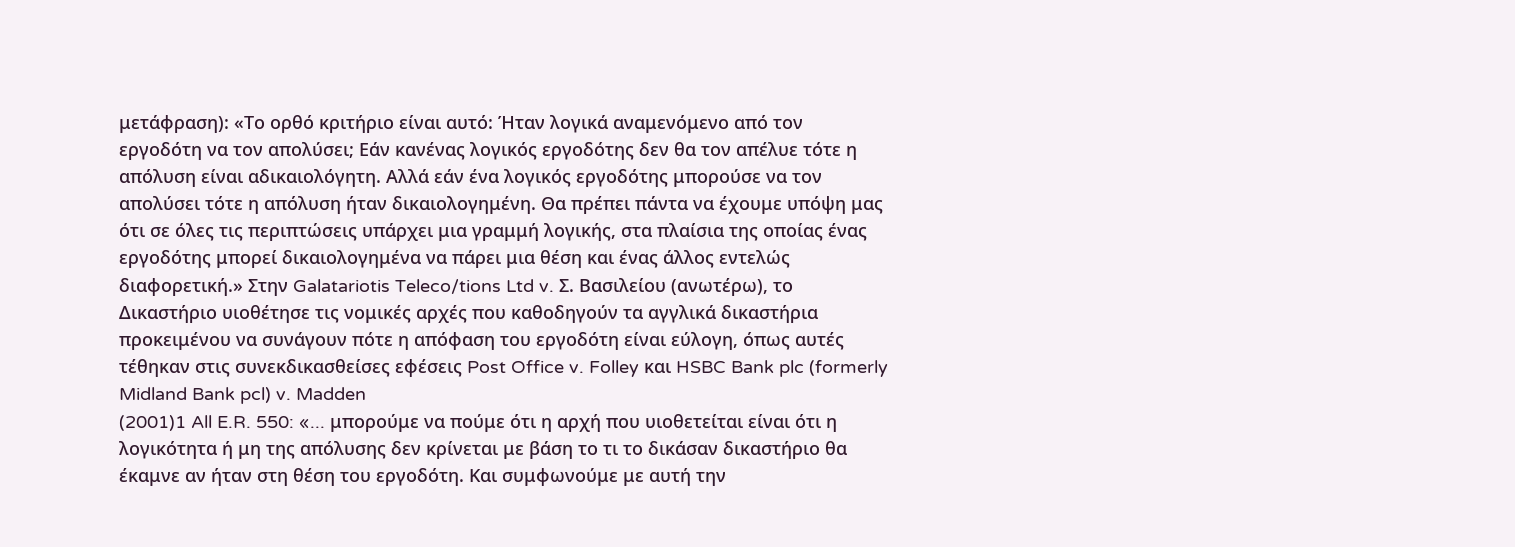μετάφραση): «Το ορθό κριτήριο είναι αυτό: Ήταν λογικά αναμενόμενο από τον εργοδότη να τον απολύσει; Εάν κανένας λογικός εργοδότης δεν θα τον απέλυε τότε η απόλυση είναι αδικαιολόγητη. Αλλά εάν ένα λογικός εργοδότης μπορούσε να τον απολύσει τότε η απόλυση ήταν δικαιολογημένη. Θα πρέπει πάντα να έχουμε υπόψη μας ότι σε όλες τις περιπτώσεις υπάρχει μια γραμμή λογικής, στα πλαίσια της οποίας ένας εργοδότης μπορεί δικαιολογημένα να πάρει μια θέση και ένας άλλος εντελώς διαφορετική.» Στην Galatariotis Teleco/tions Ltd v. Σ. Βασιλείου (ανωτέρω), το Δικαστήριο υιοθέτησε τις νομικές αρχές που καθοδηγούν τα αγγλικά δικαστήρια προκειμένου να συνάγουν πότε η απόφαση του εργοδότη είναι εύλογη, όπως αυτές τέθηκαν στις συνεκδικασθείσες εφέσεις Post Office v. Folley και HSBC Bank plc (formerly Midland Bank pcl) v. Madden
(2001)1 All E.R. 550: «... μπορούμε να πούμε ότι η αρχή που υιοθετείται είναι ότι η λογικότητα ή μη της απόλυσης δεν κρίνεται με βάση το τι το δικάσαν δικαστήριο θα έκαμνε αν ήταν στη θέση του εργοδότη. Και συμφωνούμε με αυτή την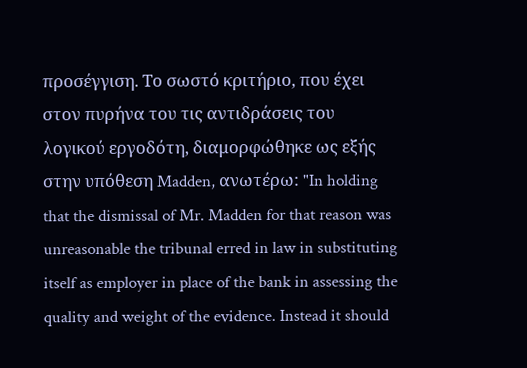προσέγγιση. Το σωστό κριτήριο, που έχει στον πυρήνα του τις αντιδράσεις του λογικού εργοδότη, διαμορφώθηκε ως εξής στην υπόθεση Madden, ανωτέρω: "In holding that the dismissal of Mr. Madden for that reason was unreasonable the tribunal erred in law in substituting itself as employer in place of the bank in assessing the quality and weight of the evidence. Instead it should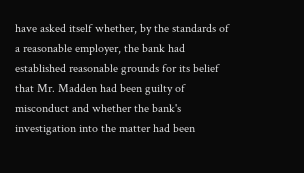have asked itself whether, by the standards of a reasonable employer, the bank had established reasonable grounds for its belief that Mr. Madden had been guilty of misconduct and whether the bank's investigation into the matter had been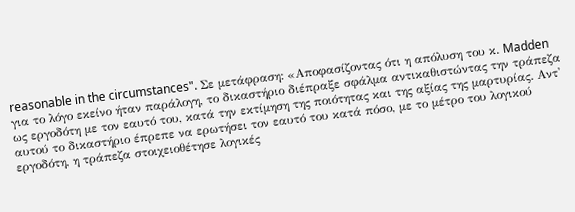reasonable in the circumstances". Σε μετάφραση: «Αποφασίζοντας ότι η απόλυση του κ. Madden για το λόγο εκείνο ήταν παράλογη, το δικαστήριο διέπραξε σφάλμα αντικαθιστώντας την τράπεζα ως εργοδότη με τον εαυτό του, κατά την εκτίμηση της ποιότητας και της αξίας της μαρτυρίας. Αντ' αυτού το δικαστήριο έπρεπε να ερωτήσει τον εαυτό του κατά πόσο, με το μέτρο του λογικού εργοδότη, η τράπεζα στοιχειοθέτησε λογικές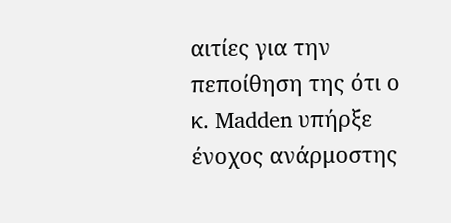αιτίες για την πεποίθηση της ότι ο κ. Madden υπήρξε ένοχος ανάρμοστης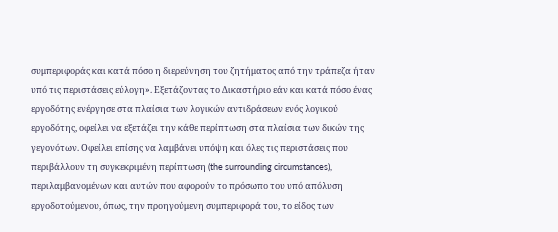συμπεριφοράς και κατά πόσο η διερεύνηση του ζητήματος από την τράπεζα ήταν υπό τις περιστάσεις εύλογη». Εξετάζοντας το Δικαστήριο εάν και κατά πόσο ένας εργοδότης ενέργησε στα πλαίσια των λογικών αντιδράσεων ενός λογικού εργοδότης, οφείλει να εξετάζει την κάθε περίπτωση στα πλαίσια των δικών της γεγονότων. Οφείλει επίσης να λαμβάνει υπόψη και όλες τις περιστάσεις που περιβάλλουν τη συγκεκριμένη περίπτωση (the surrounding circumstances), περιλαμβανομένων και αυτών που αφορούν το πρόσωπο του υπό απόλυση εργοδοτούμενου, όπως, την προηγούμενη συμπεριφορά του, το είδος των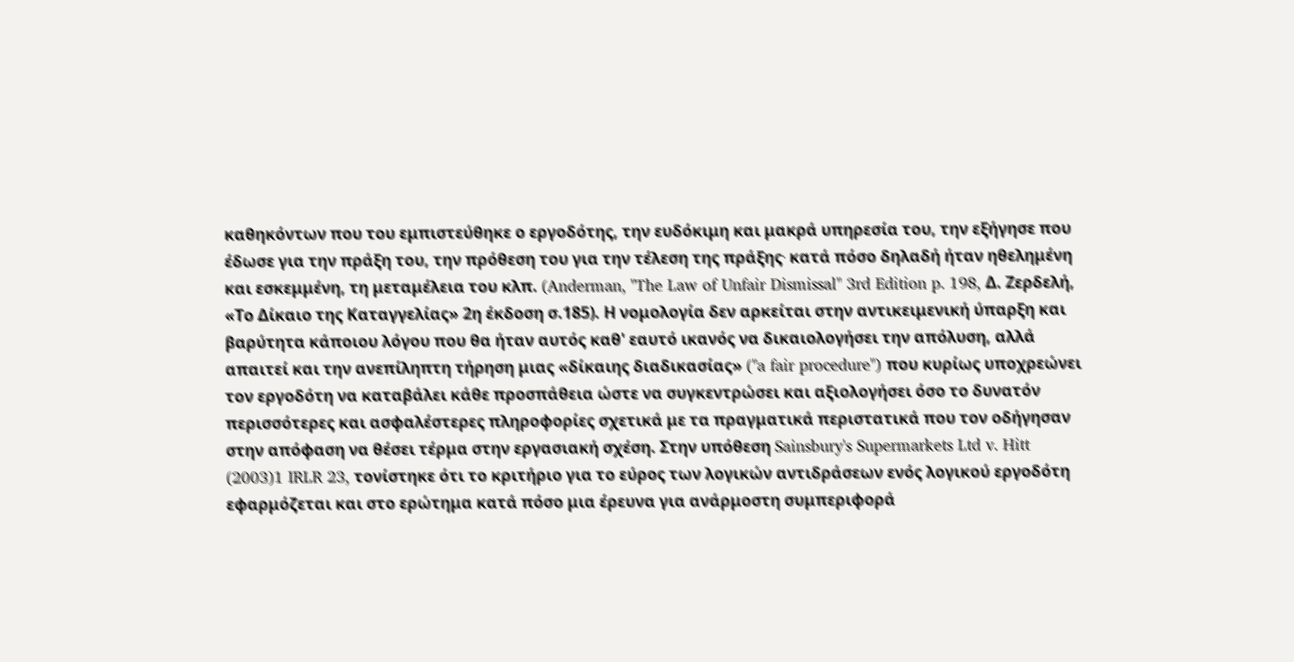καθηκόντων που του εμπιστεύθηκε ο εργοδότης, την ευδόκιμη και μακρά υπηρεσία του, την εξήγησε που έδωσε για την πράξη του, την πρόθεση του για την τέλεση της πράξης∙ κατά πόσο δηλαδή ήταν ηθελημένη και εσκεμμένη, τη μεταμέλεια του κλπ. (Anderman, "The Law of Unfair Dismissal" 3rd Edition p. 198, Δ. Ζερδελή, «Το Δίκαιο της Καταγγελίας» 2η έκδοση σ.185). Η νομολογία δεν αρκείται στην αντικειμενική ύπαρξη και βαρύτητα κάποιου λόγου που θα ήταν αυτός καθ' εαυτό ικανός να δικαιολογήσει την απόλυση, αλλά απαιτεί και την ανεπίληπτη τήρηση μιας «δίκαιης διαδικασίας» ("a fair procedure") που κυρίως υποχρεώνει τον εργοδότη να καταβάλει κάθε προσπάθεια ώστε να συγκεντρώσει και αξιολογήσει όσο το δυνατόν περισσότερες και ασφαλέστερες πληροφορίες σχετικά με τα πραγματικά περιστατικά που τον οδήγησαν στην απόφαση να θέσει τέρμα στην εργασιακή σχέση. Στην υπόθεση Sainsbury's Supermarkets Ltd v. Hitt
(2003)1 IRLR 23, τονίστηκε ότι το κριτήριο για το εύρος των λογικών αντιδράσεων ενός λογικού εργοδότη εφαρμόζεται και στο ερώτημα κατά πόσο μια έρευνα για ανάρμοστη συμπεριφορά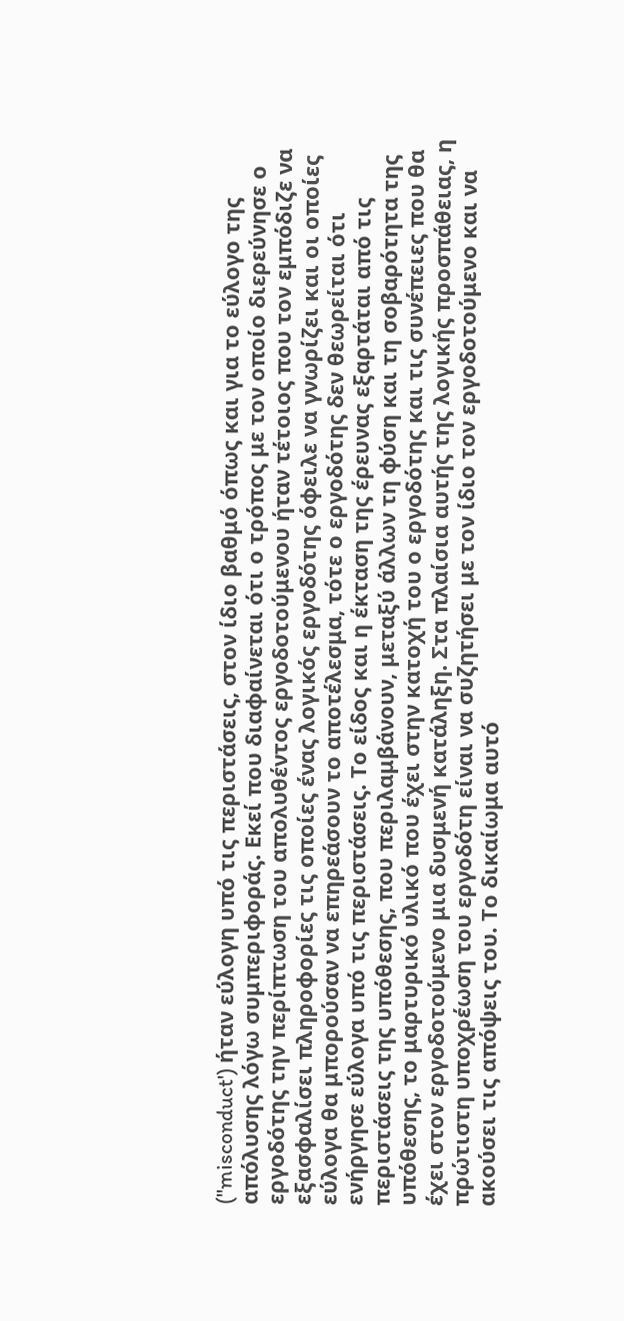("misconduct') ήταν εύλογη υπό τις περιστάσεις, στον ίδιο βαθμό όπως και για το εύλογο της απόλυσης λόγω συμπεριφοράς. Εκεί που διαφαίνεται ότι ο τρόπος με τον οποίο διερεύνησε ο εργοδότης την περίπτωση του απολυθέντος εργοδοτούμενου ήταν τέτοιος που τον εμπόδιζε να εξασφαλίσει πληροφορίες τις οποίες ένας λογικός εργοδότης όφειλε να γνωρίζει και οι οποίες εύλογα θα μπορούσαν να επηρεάσουν το αποτέλεσμα, τότε ο εργοδότης δεν θεωρείται ότι ενήργησε εύλογα υπό τις περιστάσεις. Το είδος και η έκταση της έρευνας εξαρτάται από τις περιστάσεις της υπόθεσης, που περιλαμβάνουν, μεταξύ άλλων τη φύση και τη σοβαρότητα της υπόθεσης, το μαρτυρικό υλικό που έχει στην κατοχή του ο εργοδότης και τις συνέπειες που θα έχει στον εργοδοτούμενο μια δυσμενή κατάληξη. Στα πλαίσια αυτής της λογικής προσπάθειας, η πρώτιστη υποχρέωση του εργοδότη είναι να συζητήσει με τον ίδιο τον εργοδοτούμενο και να ακούσει τις απόψεις του. Το δικαίωμα αυτό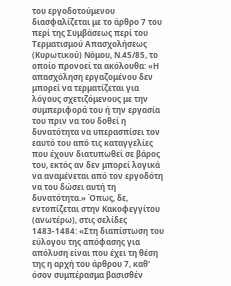του εργοδοτούμενου διασφαλίζεται με το άρθρο 7 του περί της Συμβάσεως περί του Τερματισμού Απασχολήσεως (Κυρωτικού) Νόμου, Ν.45/85, το οποίο προνοεί τα ακόλουθα: «Η απασχόληση εργαζομένου δεν μπορεί να τερματίζεται για λόγους σχετιζόμενους με την συμπεριφορά του ή την εργασία του πριν να του δοθεί η δυνατότητα να υπερασπίσει τον εαυτό του από τις καταγγελίες που έχουν διατυπωθεί σε βάρος του, εκτός αν δεν μπορεί λογικά να αναμένεται από τον εργοδότη να του δώσει αυτή τη δυνατότητα.» Όπως, δε, εντοπίζεται στην Κακοφεγγίτου (ανωτέρω), στις σελίδες 1483-1484: «Στη διαπίστωση του εύλογου της απόφασης για απόλυση είναι που έχει τη θέση της η αρχή του άρθρου 7, καθ' όσον συμπέρασμα βασισθέν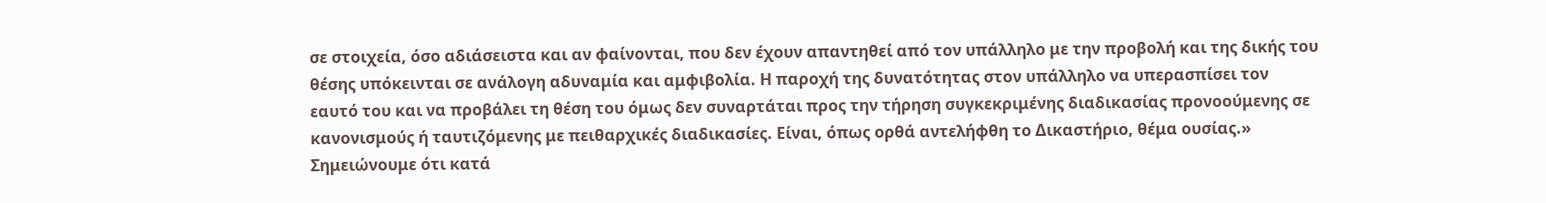σε στοιχεία, όσο αδιάσειστα και αν φαίνονται, που δεν έχουν απαντηθεί από τον υπάλληλο με την προβολή και της δικής του θέσης υπόκεινται σε ανάλογη αδυναμία και αμφιβολία. Η παροχή της δυνατότητας στον υπάλληλο να υπερασπίσει τον εαυτό του και να προβάλει τη θέση του όμως δεν συναρτάται προς την τήρηση συγκεκριμένης διαδικασίας προνοούμενης σε κανονισμούς ή ταυτιζόμενης με πειθαρχικές διαδικασίες. Είναι, όπως ορθά αντελήφθη το Δικαστήριο, θέμα ουσίας.» Σημειώνουμε ότι κατά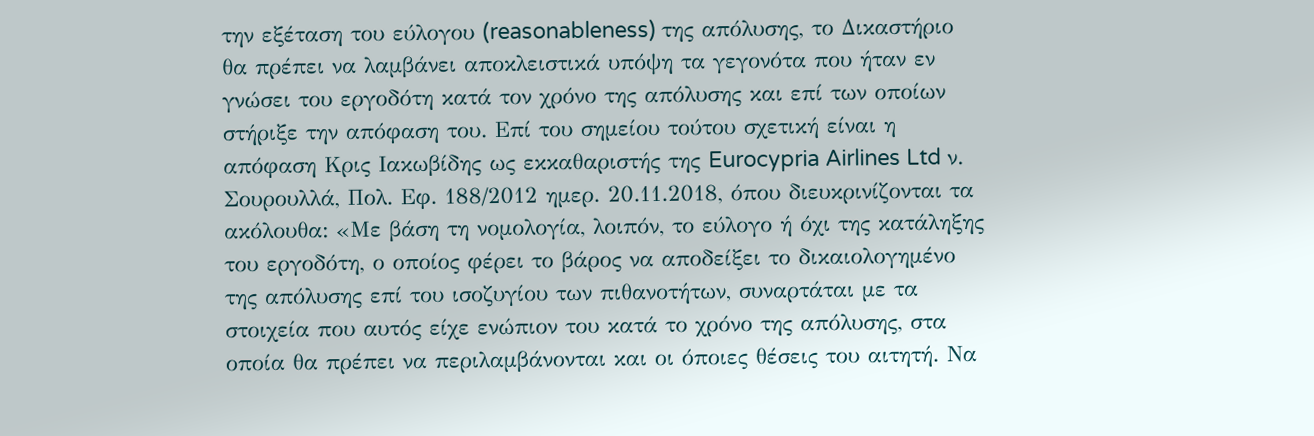την εξέταση του εύλογου (reasonableness) της απόλυσης, το Δικαστήριο θα πρέπει να λαμβάνει αποκλειστικά υπόψη τα γεγονότα που ήταν εν γνώσει του εργοδότη κατά τον χρόνο της απόλυσης και επί των οποίων στήριξε την απόφαση του. Επί του σημείου τούτου σχετική είναι η απόφαση Κρις Ιακωβίδης ως εκκαθαριστής της Eurocypria Airlines Ltd ν. Σουρουλλά, Πολ. Εφ. 188/2012 ημερ. 20.11.2018, όπου διευκρινίζονται τα ακόλουθα: «Με βάση τη νομολογία, λοιπόν, το εύλογο ή όχι της κατάληξης του εργοδότη, ο οποίος φέρει το βάρος να αποδείξει το δικαιολογημένο της απόλυσης επί του ισοζυγίου των πιθανοτήτων, συναρτάται με τα στοιχεία που αυτός είχε ενώπιον του κατά το χρόνο της απόλυσης, στα οποία θα πρέπει να περιλαμβάνονται και οι όποιες θέσεις του αιτητή. Να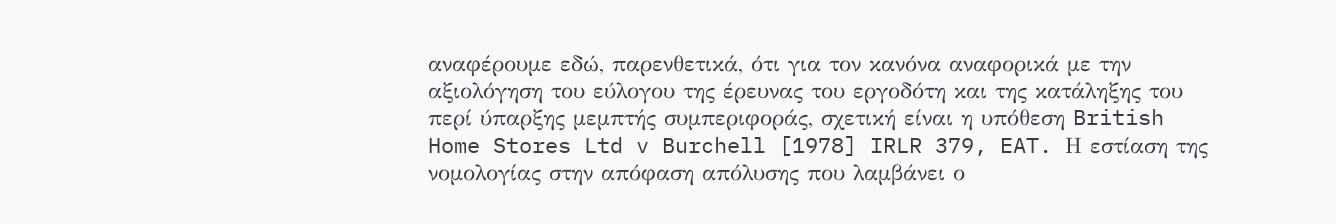αναφέρουμε εδώ, παρενθετικά, ότι για τον κανόνα αναφορικά με την αξιολόγηση του εύλογου της έρευνας του εργοδότη και της κατάληξης του περί ύπαρξης μεμπτής συμπεριφοράς, σχετική είναι η υπόθεση British Home Stores Ltd v Burchell [1978] IRLR 379, EAT. Η εστίαση της νομολογίας στην απόφαση απόλυσης που λαμβάνει ο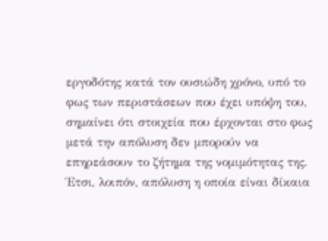εργοδότης κατά τον ουσιώδη χρόνο, υπό το φως των περιστάσεων που έχει υπόψη του, σημαίνει ότι στοιχεία που έρχονται στο φως μετά την απόλυση δεν μπορούν να επηρεάσουν το ζήτημα της νομιμότητας της. Έτσι, λοιπόν, απόλυση η οποία είναι δίκαια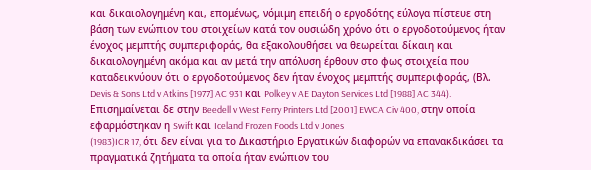και δικαιολογημένη και, επομένως, νόμιμη επειδή ο εργοδότης εύλογα πίστευε στη βάση των ενώπιον του στοιχείων κατά τον ουσιώδη χρόνο ότι ο εργοδοτούμενος ήταν ένοχος μεμπτής συμπεριφοράς, θα εξακολουθήσει να θεωρείται δίκαιη και δικαιολογημένη ακόμα και αν μετά την απόλυση έρθουν στο φως στοιχεία που καταδεικνύουν ότι ο εργοδοτούμενος δεν ήταν ένοχος μεμπτής συμπεριφοράς, (Βλ. Devis & Sons Ltd v Atkins [1977] AC 931 και Polkey v AE Dayton Services Ltd [1988] AC 344). Επισημαίνεται δε στην Beedell v West Ferry Printers Ltd [2001] EWCA Civ 400, στην οποία εφαρμόστηκαν η Swift και Iceland Frozen Foods Ltd v Jones
(1983)ICR 17, ότι δεν είναι για το Δικαστήριο Εργατικών διαφορών να επανακδικάσει τα πραγματικά ζητήματα τα οποία ήταν ενώπιον του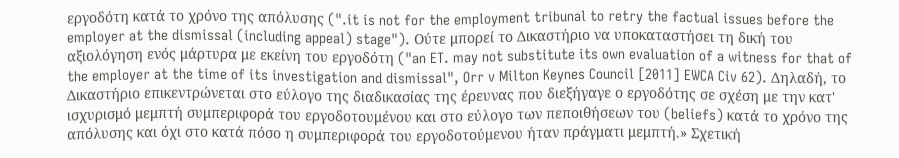εργοδότη κατά το χρόνο της απόλυσης (".it is not for the employment tribunal to retry the factual issues before the employer at the dismissal (including appeal) stage"). Ούτε μπορεί το Δικαστήριο να υποκαταστήσει τη δική του αξιολόγηση ενός μάρτυρα με εκείνη του εργοδότη ("an ET. may not substitute its own evaluation of a witness for that of the employer at the time of its investigation and dismissal", Orr v Milton Keynes Council [2011] EWCA Civ 62). Δηλαδή, το Δικαστήριο επικεντρώνεται στο εύλογο της διαδικασίας της έρευνας που διεξήγαγε ο εργοδότης σε σχέση με την κατ' ισχυρισμό μεμπτή συμπεριφορά του εργοδοτουμένου και στο εύλογο των πεποιθήσεων του (beliefs) κατά το χρόνο της απόλυσης και όχι στο κατά πόσο η συμπεριφορά του εργοδοτούμενου ήταν πράγματι μεμπτή.» Σχετική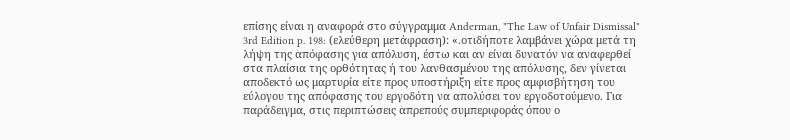επίσης είναι η αναφορά στο σύγγραμμα Anderman, "The Law of Unfair Dismissal" 3rd Edition p. 198: (ελεύθερη μετάφραση): «.οτιδήποτε λαμβάνει χώρα μετά τη λήψη της απόφασης για απόλυση, έστω και αν είναι δυνατόν να αναφερθεί στα πλαίσια της ορθότητας ή του λανθασμένου της απόλυσης, δεν γίνεται αποδεκτό ως μαρτυρία είτε προς υποστήριξη είτε προς αμφισβήτηση του εύλογου της απόφασης του εργοδότη να απολύσει τον εργοδοτούμενο. Για παράδειγμα, στις περιπτώσεις απρεπούς συμπεριφοράς όπου ο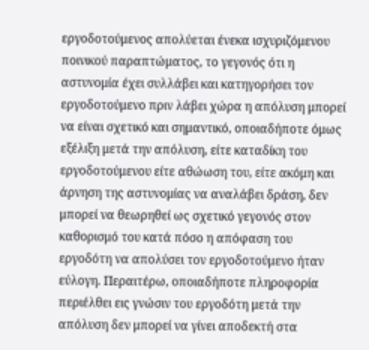εργοδοτούμενος απολύεται ένεκα ισχυριζόμενου ποινικού παραπτώματος, το γεγονός ότι η αστυνομία έχει συλλάβει και κατηγορήσει τον εργοδοτούμενο πριν λάβει χώρα η απόλυση μπορεί να είναι σχετικό και σημαντικό, οποιαδήποτε όμως εξέλιξη μετά την απόλυση, είτε καταδίκη του εργοδοτούμενου είτε αθώωση του, είτε ακόμη και άρνηση της αστυνομίας να αναλάβει δράση, δεν μπορεί να θεωρηθεί ως σχετικό γεγονός στον καθορισμό του κατά πόσο η απόφαση του εργοδότη να απολύσει τον εργοδοτούμενο ήταν εύλογη. Περαιτέρω, οποιαδήποτε πληροφορία περιέλθει εις γνώσιν του εργοδότη μετά την απόλυση δεν μπορεί να γίνει αποδεκτή στα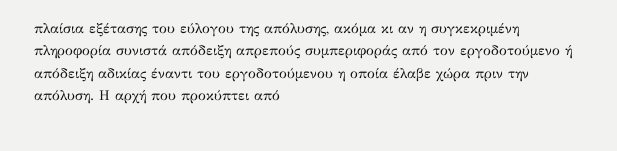πλαίσια εξέτασης του εύλογου της απόλυσης, ακόμα κι αν η συγκεκριμένη πληροφορία συνιστά απόδειξη απρεπούς συμπεριφοράς από τον εργοδοτούμενο ή απόδειξη αδικίας έναντι του εργοδοτούμενου η οποία έλαβε χώρα πριν την απόλυση. Η αρχή που προκύπτει από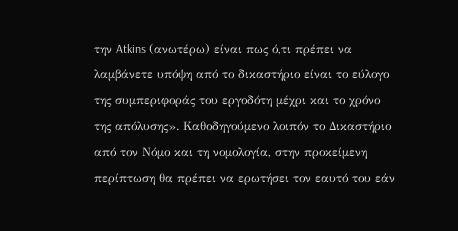την Atkins (ανωτέρω) είναι πως ό,τι πρέπει να λαμβάνετε υπόψη από το δικαστήριο είναι το εύλογο της συμπεριφοράς του εργοδότη μέχρι και το χρόνο της απόλυσης». Καθοδηγούμενο λοιπόν το Δικαστήριο από τον Νόμο και τη νομολογία, στην προκείμενη περίπτωση θα πρέπει να ερωτήσει τον εαυτό του εάν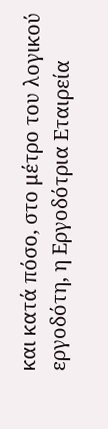και κατά πόσο, στο μέτρο του λογικού εργοδότη, η Εργοδότρια Εταιρεία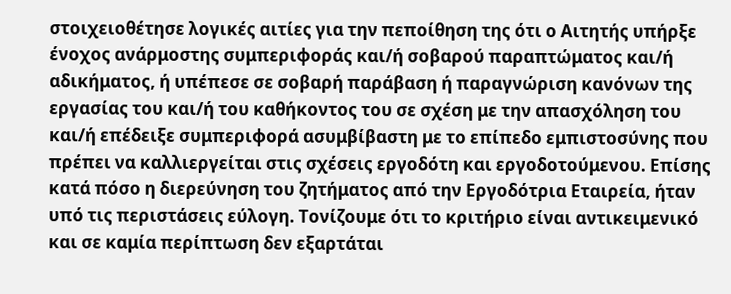στοιχειοθέτησε λογικές αιτίες για την πεποίθηση της ότι ο Αιτητής υπήρξε ένοχος ανάρμοστης συμπεριφοράς και/ή σοβαρού παραπτώματος και/ή αδικήματος, ή υπέπεσε σε σοβαρή παράβαση ή παραγνώριση κανόνων της εργασίας του και/ή του καθήκοντος του σε σχέση με την απασχόληση του και/ή επέδειξε συμπεριφορά ασυμβίβαστη με το επίπεδο εμπιστοσύνης που πρέπει να καλλιεργείται στις σχέσεις εργοδότη και εργοδοτούμενου. Επίσης κατά πόσο η διερεύνηση του ζητήματος από την Εργοδότρια Εταιρεία, ήταν υπό τις περιστάσεις εύλογη. Τονίζουμε ότι το κριτήριο είναι αντικειμενικό και σε καμία περίπτωση δεν εξαρτάται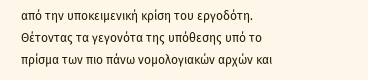από την υποκειμενική κρίση του εργοδότη. Θέτοντας τα γεγονότα της υπόθεσης υπό το πρίσμα των πιο πάνω νομολογιακών αρχών και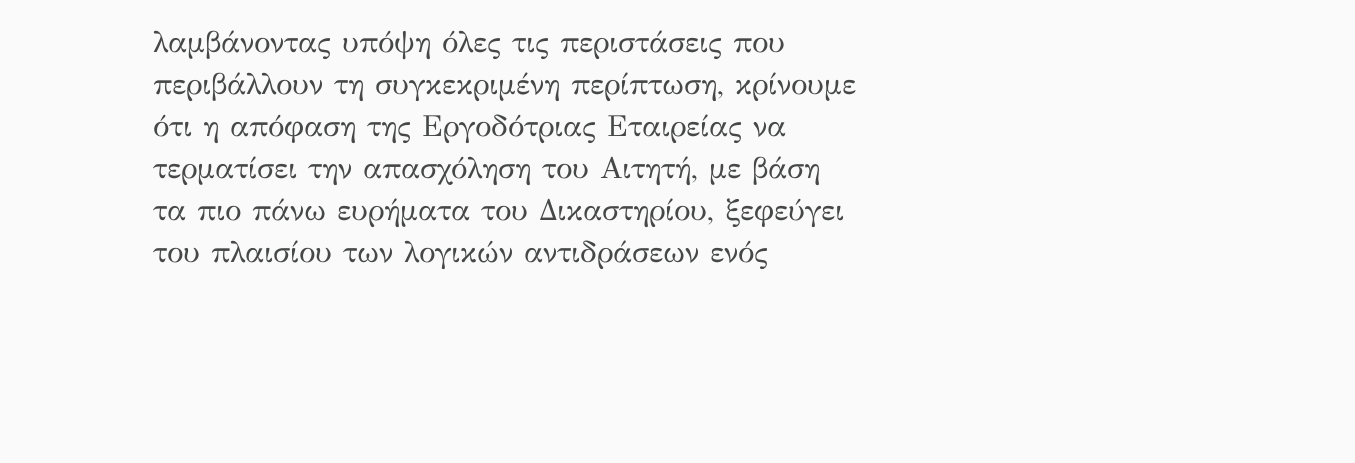λαμβάνοντας υπόψη όλες τις περιστάσεις που περιβάλλουν τη συγκεκριμένη περίπτωση, κρίνουμε ότι η απόφαση της Εργοδότριας Εταιρείας να τερματίσει την απασχόληση του Αιτητή, με βάση τα πιο πάνω ευρήματα του Δικαστηρίου, ξεφεύγει του πλαισίου των λογικών αντιδράσεων ενός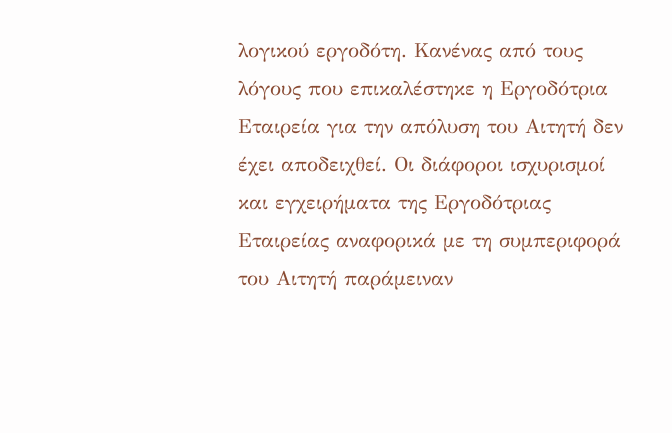λογικού εργοδότη. Κανένας από τους λόγους που επικαλέστηκε η Εργοδότρια Εταιρεία για την απόλυση του Αιτητή δεν έχει αποδειχθεί. Οι διάφοροι ισχυρισμοί και εγχειρήματα της Εργοδότριας Εταιρείας αναφορικά με τη συμπεριφορά του Αιτητή παράμειναν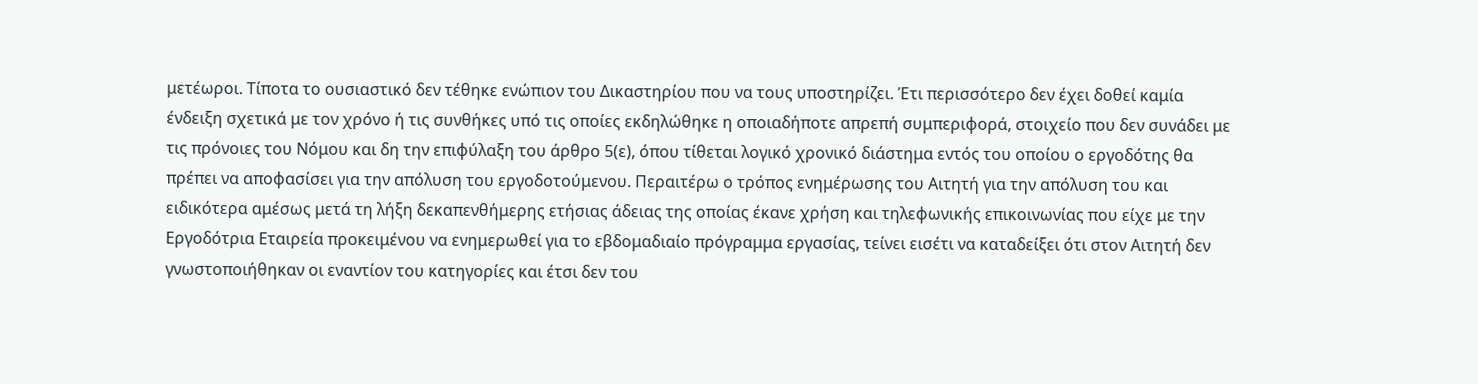μετέωροι. Τίποτα το ουσιαστικό δεν τέθηκε ενώπιον του Δικαστηρίου που να τους υποστηρίζει. Έτι περισσότερο δεν έχει δοθεί καμία ένδειξη σχετικά με τον χρόνο ή τις συνθήκες υπό τις οποίες εκδηλώθηκε η οποιαδήποτε απρεπή συμπεριφορά, στοιχείο που δεν συνάδει με τις πρόνοιες του Νόμου και δη την επιφύλαξη του άρθρο 5(ε), όπου τίθεται λογικό χρονικό διάστημα εντός του οποίου ο εργοδότης θα πρέπει να αποφασίσει για την απόλυση του εργοδοτούμενου. Περαιτέρω ο τρόπος ενημέρωσης του Αιτητή για την απόλυση του και ειδικότερα αμέσως μετά τη λήξη δεκαπενθήμερης ετήσιας άδειας της οποίας έκανε χρήση και τηλεφωνικής επικοινωνίας που είχε με την Εργοδότρια Εταιρεία προκειμένου να ενημερωθεί για το εβδομαδιαίο πρόγραμμα εργασίας, τείνει εισέτι να καταδείξει ότι στον Αιτητή δεν γνωστοποιήθηκαν οι εναντίον του κατηγορίες και έτσι δεν του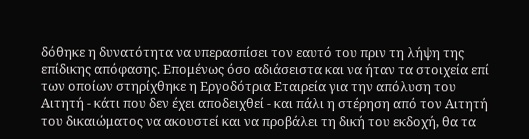δόθηκε η δυνατότητα να υπερασπίσει τον εαυτό του πριν τη λήψη της επίδικης απόφασης. Επομένως όσο αδιάσειστα και να ήταν τα στοιχεία επί των οποίων στηρίχθηκε η Εργοδότρια Εταιρεία για την απόλυση του Αιτητή - κάτι που δεν έχει αποδειχθεί - και πάλι η στέρηση από τον Αιτητή του δικαιώματος να ακουστεί και να προβάλει τη δική του εκδοχή, θα τα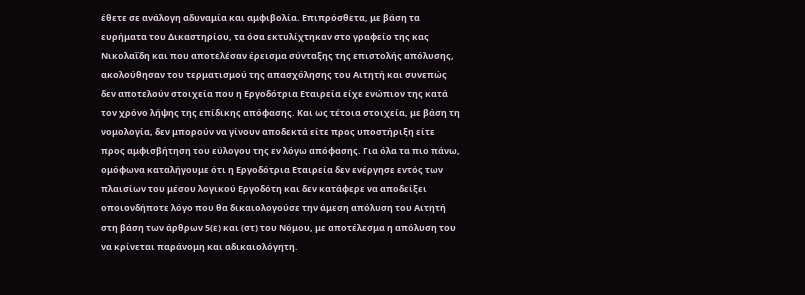έθετε σε ανάλογη αδυναμία και αμφιβολία. Επιπρόσθετα, με βάση τα ευρήματα του Δικαστηρίου, τα όσα εκτυλίχτηκαν στο γραφείο της κας Νικολαΐδη και που αποτελέσαν έρεισμα σύνταξης της επιστολής απόλυσης, ακολούθησαν του τερματισμού της απασχόλησης του Αιτητή και συνεπώς δεν αποτελούν στοιχεία που η Εργοδότρια Εταιρεία είχε ενώπιον της κατά τον χρόνο λήψης της επίδικης απόφασης. Και ως τέτοια στοιχεία, με βάση τη νομολογία, δεν μπορούν να γίνουν αποδεκτά είτε προς υποστήριξη είτε προς αμφισβήτηση του εύλογου της εν λόγω απόφασης. Για όλα τα πιο πάνω, ομόφωνα καταλήγουμε ότι η Εργοδότρια Εταιρεία δεν ενέργησε εντός των πλαισίων του μέσου λογικού Εργοδότη και δεν κατάφερε να αποδείξει οποιονδήποτε λόγο που θα δικαιολογούσε την άμεση απόλυση του Αιτητή στη βάση των άρθρων 5(ε) και (στ) του Νόμου, με αποτέλεσμα η απόλυση του να κρίνεται παράνομη και αδικαιολόγητη.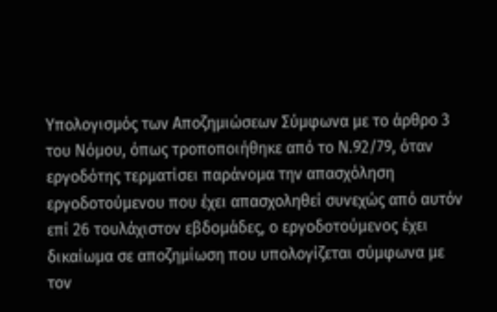Υπολογισμός των Αποζημιώσεων Σύμφωνα με το άρθρο 3 του Νόμου, όπως τροποποιήθηκε από το Ν.92/79, όταν εργοδότης τερματίσει παράνομα την απασχόληση εργοδοτούμενου που έχει απασχοληθεί συνεχώς από αυτόν επί 26 τουλάχιστον εβδομάδες, ο εργοδοτούμενος έχει δικαίωμα σε αποζημίωση που υπολογίζεται σύμφωνα με τον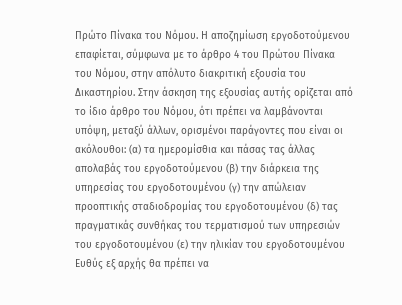Πρώτο Πίνακα του Νόμου. Η αποζημίωση εργοδοτούμενου επαφίεται, σύμφωνα με το άρθρο 4 του Πρώτου Πίνακα του Νόμου, στην απόλυτο διακριτική εξουσία του Δικαστηρίου. Στην άσκηση της εξουσίας αυτής ορίζεται από το ίδιο άρθρο του Νόμου, ότι πρέπει να λαμβάνονται υπόψη, μεταξύ άλλων, ορισμένοι παράγοντες που είναι οι ακόλουθοι: (α) τα ημερομίσθια και πάσας τας άλλας απολαβάς του εργοδοτούμενου (β) την διάρκεια της υπηρεσίας του εργοδοτουμένου (γ) την απώλειαν προοπτικής σταδιοδρομίας του εργοδοτουμένου (δ) τας πραγματικάς συνθήκας του τερματισμού των υπηρεσιών του εργοδοτουμένου (ε) την ηλικίαν του εργοδοτουμένου Ευθύς εξ αρχής θα πρέπει να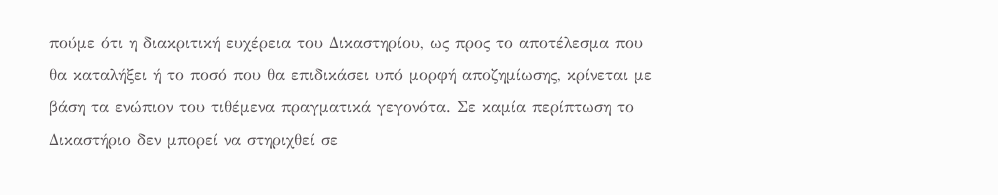πούμε ότι η διακριτική ευχέρεια του Δικαστηρίου, ως προς το αποτέλεσμα που θα καταλήξει ή το ποσό που θα επιδικάσει υπό μορφή αποζημίωσης, κρίνεται με βάση τα ενώπιον του τιθέμενα πραγματικά γεγονότα. Σε καμία περίπτωση το Δικαστήριο δεν μπορεί να στηριχθεί σε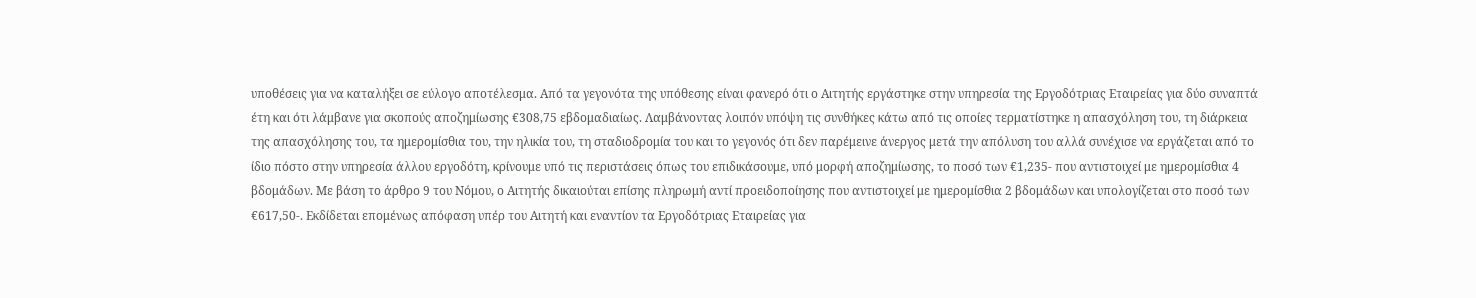υποθέσεις για να καταλήξει σε εύλογο αποτέλεσμα. Από τα γεγονότα της υπόθεσης είναι φανερό ότι ο Αιτητής εργάστηκε στην υπηρεσία της Εργοδότριας Εταιρείας για δύο συναπτά έτη και ότι λάμβανε για σκοπούς αποζημίωσης €308,75 εβδομαδιαίως. Λαμβάνοντας λοιπόν υπόψη τις συνθήκες κάτω από τις οποίες τερματίστηκε η απασχόληση του, τη διάρκεια της απασχόλησης του, τα ημερομίσθια του, την ηλικία του, τη σταδιοδρομία του και το γεγονός ότι δεν παρέμεινε άνεργος μετά την απόλυση του αλλά συνέχισε να εργάζεται από το ίδιο πόστο στην υπηρεσία άλλου εργοδότη, κρίνουμε υπό τις περιστάσεις όπως του επιδικάσουμε, υπό μορφή αποζημίωσης, το ποσό των €1,235- που αντιστοιχεί με ημερομίσθια 4 βδομάδων. Με βάση το άρθρο 9 του Νόμου, ο Αιτητής δικαιούται επίσης πληρωμή αντί προειδοποίησης που αντιστοιχεί με ημερομίσθια 2 βδομάδων και υπολογίζεται στο ποσό των €617,50-. Εκδίδεται επομένως απόφαση υπέρ του Αιτητή και εναντίον τα Εργοδότριας Εταιρείας για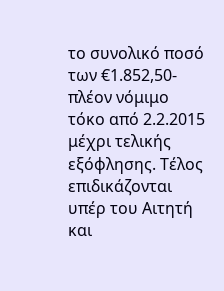το συνολικό ποσό των €1.852,50- πλέον νόμιμο τόκο από 2.2.2015 μέχρι τελικής εξόφλησης. Τέλος επιδικάζονται υπέρ του Αιτητή και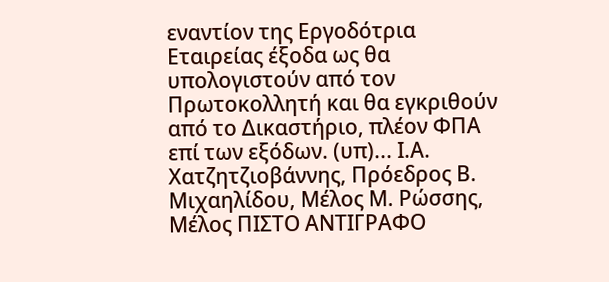εναντίον της Εργοδότρια Εταιρείας έξοδα ως θα υπολογιστούν από τον Πρωτοκολλητή και θα εγκριθούν από το Δικαστήριο, πλέον ΦΠΑ επί των εξόδων. (υπ)... Ι.Α. Χατζητζιοβάννης, Πρόεδρος Β. Μιχαηλίδου, Μέλος Μ. Ρώσσης, Μέλος ΠΙΣΤΟ ΑΝΤΙΓΡΑΦΟ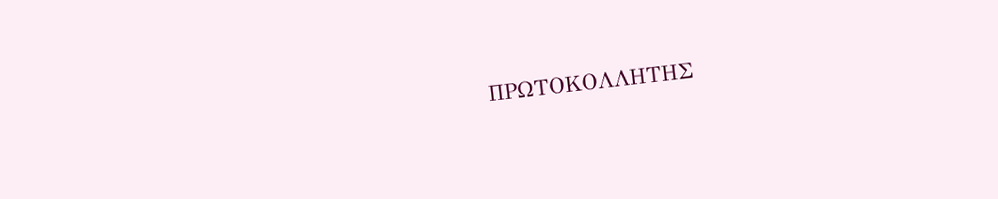ΠΡΩΤΟΚΟΛΛΗΤΗΣ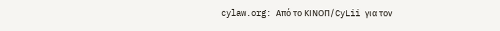cylaw.org: Από το ΚΙΝOΠ/CyLii για τον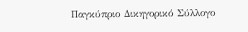Παγκύπριο Δικηγορικό Σύλλογο